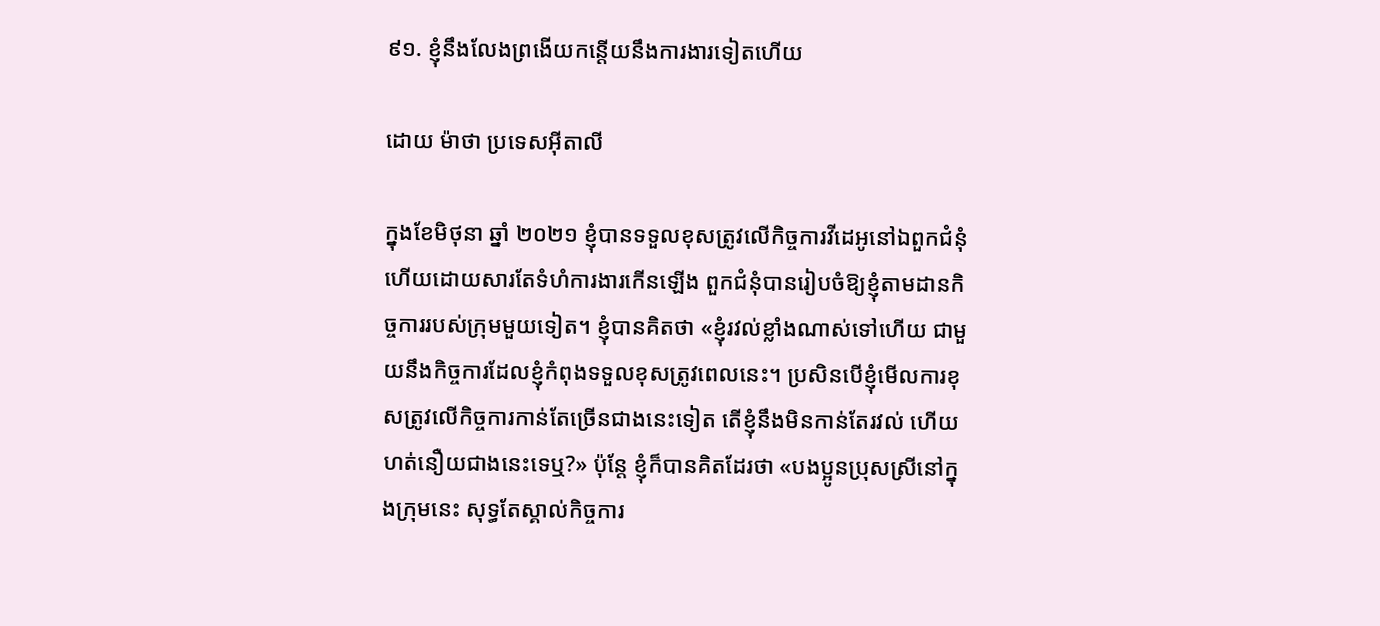៩១. ខ្ញុំនឹងលែងព្រងើយកន្តើយនឹងការងារទៀតហើយ

ដោយ ម៉ាថា ប្រទេសអ៊ីតាលី

ក្នុងខែមិថុនា ឆ្នាំ ២០២១ ខ្ញុំបានទទួលខុសត្រូវលើកិច្ចការវីដេអូនៅឯពួកជំនុំ ហើយដោយសារតែទំហំការងារកើនឡើង ពួកជំនុំបានរៀបចំឱ្យខ្ញុំតាមដានកិច្ចការរបស់ក្រុមមួយទៀត។ ខ្ញុំបានគិតថា «ខ្ញុំរវល់ខ្លាំងណាស់ទៅហើយ ជាមួយនឹងកិច្ចការដែលខ្ញុំកំពុងទទួលខុសត្រូវពេលនេះ។ ប្រសិនបើខ្ញុំមើលការខុសត្រូវលើកិច្ចការកាន់តែច្រើនជាងនេះទៀត តើខ្ញុំនឹងមិនកាន់តែរវល់ ហើយហត់នឿយជាងនេះទេឬ?» ប៉ុន្តែ ខ្ញុំក៏បានគិតដែរថា «បងប្អូនប្រុសស្រីនៅក្នុងក្រុមនេះ សុទ្ធតែស្គាល់កិច្ចការ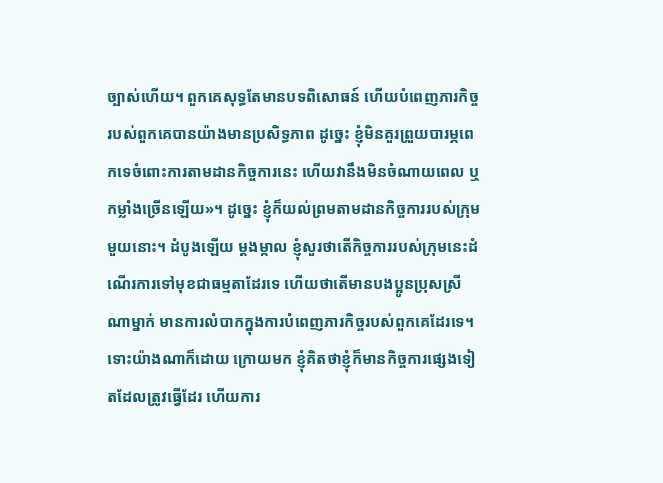ច្បាស់ហើយ។ ពួកគេសុទ្ធតែមានបទពិសោធន៍ ហើយបំពេញភារកិច្ចរបស់ពួកគេបានយ៉ាងមានប្រសិទ្ធភាព ដូច្នេះ ខ្ញុំមិនគួរព្រួយបារម្ភពេកទេចំពោះការតាមដានកិច្ចការនេះ ហើយវានឹងមិនចំណាយពេល ឬកម្លាំងច្រើនឡើយ»។ ដូច្នេះ ខ្ញុំក៏យល់ព្រមតាមដានកិច្ចការរបស់ក្រុមមួយនោះ។ ដំបូងឡើយ ម្ដងម្កាល ខ្ញុំសួរថាតើកិច្ចការរបស់ក្រុមនេះដំណើរការទៅមុខជាធម្មតាដែរទេ ហើយថាតើមានបងប្អូនប្រុសស្រីណាម្នាក់ មានការលំបាកក្នុងការបំពេញភារកិច្ចរបស់ពួកគេដែរទេ។ ទោះយ៉ាងណាក៏ដោយ ក្រោយមក ខ្ញុំគិតថាខ្ញុំក៏មានកិច្ចការផ្សេងទៀតដែលត្រូវធ្វើដែរ ហើយការ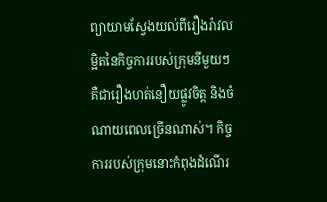ព្យាយាមស្វែងយល់ពីរឿងរ៉ាវលម្អិតនៃកិច្ចការរបស់ក្រុមនីមួយៗ គឺជារឿងហត់នឿយផ្លូវចិត្ត និងចំណាយពេលច្រើនណាស់។ កិច្ចការរបស់ក្រុមនោះកំពុងដំណើរ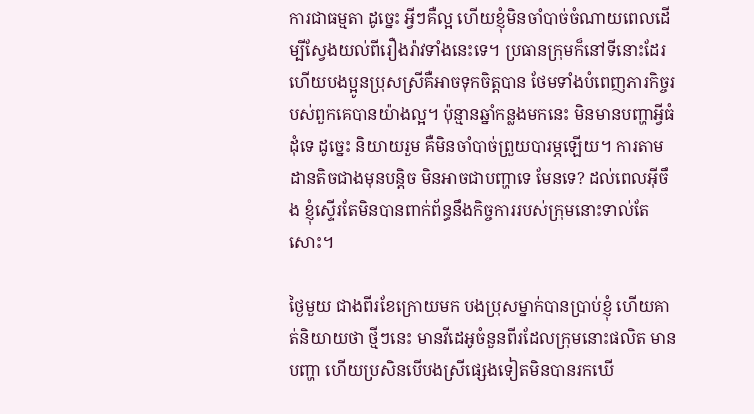ការជាធម្មតា ដូច្នេះ អ្វីៗគឺល្អ ហើយខ្ញុំមិនចាំបាច់ចំណាយពេលដើម្បីស្វែងយល់ពីរឿងរ៉ាវទាំងនេះទេ។ ប្រធានក្រុមក៏នៅទីនោះដែរ ហើយបងប្អូនប្រុសស្រីគឺអាចទុកចិត្តបាន ថែមទាំងបំពេញភារកិច្ចរបស់ពួកគេបានយ៉ាងល្អ។ ប៉ុន្មានឆ្នាំកន្លងមកនេះ មិនមានបញ្ហាអ្វីធំដុំទេ ដូច្នេះ និយាយរួម គឺមិនចាំបាច់ព្រួយបារម្ភឡើយ។ ការតាមដានតិចជាងមុនបន្តិច មិនអាចជាបញ្ហាទេ មែនទេ? ដល់ពេលអ៊ីចឹង ខ្ញុំស្ទើរតែមិនបានពាក់ព័ន្ធនឹងកិច្ចការរបស់ក្រុមនោះទាល់តែសោះ។

ថ្ងៃមួយ ជាងពីរខែក្រោយមក បងប្រុសម្នាក់បានប្រាប់ខ្ញុំ ហើយគាត់និយាយថា ថ្មីៗនេះ មានវីដេអូចំនួនពីរដែលក្រុមនោះផលិត មានបញ្ហា ហើយប្រសិនបើបងស្រីផ្សេងទៀតមិនបានរកឃើ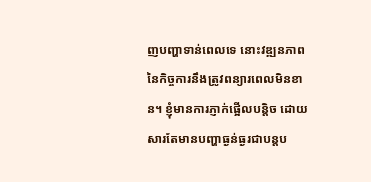ញបញ្ហាទាន់ពេលទេ នោះវឌ្ឍនភាពនៃកិច្ចការនឹងត្រូវពន្យារពេលមិនខាន។ ខ្ញុំមានការភ្ញាក់ផ្អើលបន្តិច ដោយសារតែមានបញ្ហាធ្ងន់ធ្ងរជាបន្តប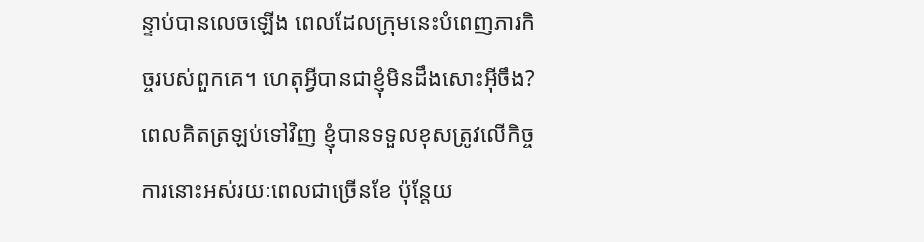ន្ទាប់បានលេចឡើង ពេលដែលក្រុមនេះបំពេញភារកិច្ចរបស់ពួកគេ។ ហេតុអ្វីបានជាខ្ញុំមិនដឹងសោះអ៊ីចឹង? ពេលគិតត្រឡប់ទៅវិញ ខ្ញុំបានទទួលខុសត្រូវលើកិច្ចការនោះអស់រយៈពេលជាច្រើនខែ ប៉ុន្តែយ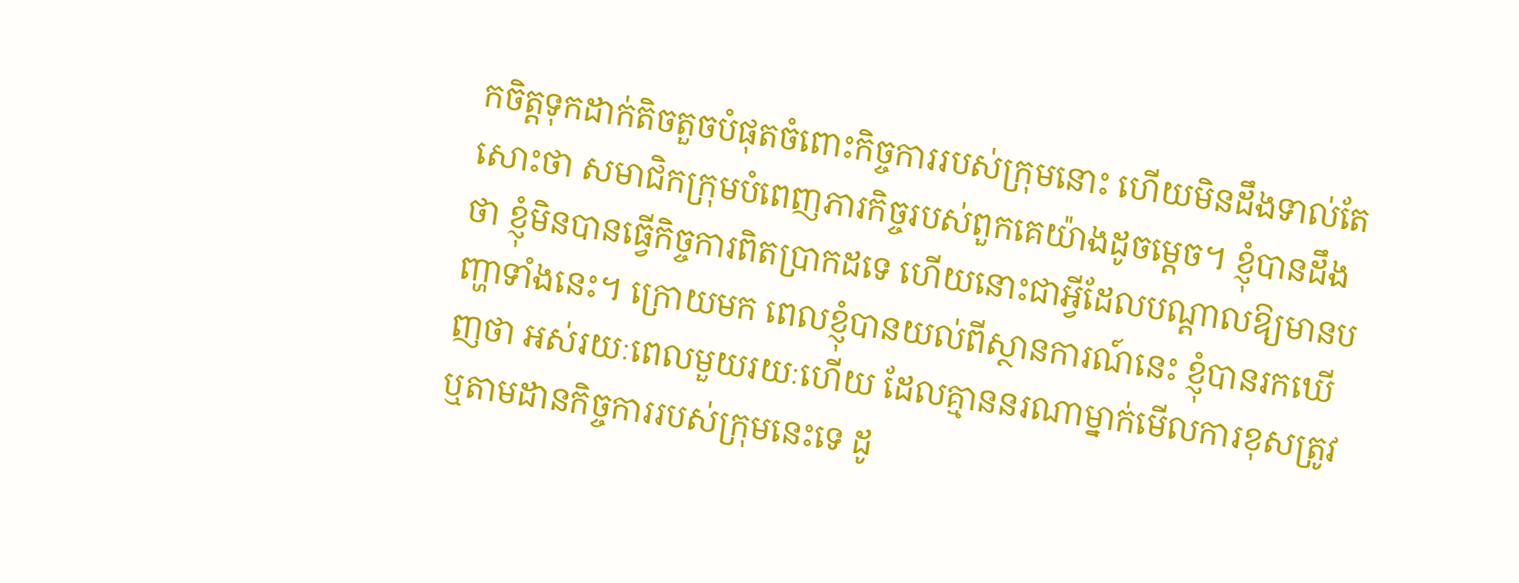កចិត្តទុកដាក់តិចតួចបំផុតចំពោះកិច្ចការរបស់ក្រុមនោះ ហើយមិនដឹងទាល់តែសោះថា សមាជិកក្រុមបំពេញភារកិច្ចរបស់ពួកគេយ៉ាងដូចម្ដេច។ ខ្ញុំបានដឹងថា ខ្ញុំមិនបានធ្វើកិច្ចការពិតប្រាកដទេ ហើយនោះជាអ្វីដែលបណ្ដាលឱ្យមានបញ្ហាទាំងនេះ។ ក្រោយមក ពេលខ្ញុំបានយល់ពីស្ថានការណ៍នេះ ខ្ញុំបានរកឃើញថា អស់រយៈពេលមួយរយៈហើយ ដែលគ្មាននរណាម្នាក់មើលការខុសត្រូវ ឬតាមដានកិច្ចការរបស់ក្រុមនេះទេ ដូ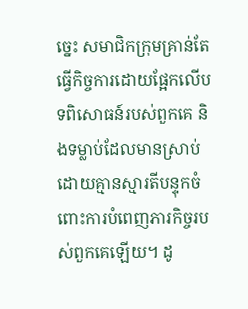ច្នេះ សមាជិកក្រុមគ្រាន់តែធ្វើកិច្ចការដោយផ្អែកលើបទពិសោធន៍របស់ពួកគេ និងទម្លាប់ដែលមានស្រាប់ ដោយគ្មានស្មារតីបន្ទុកចំពោះការបំពេញភារកិច្ចរបស់ពួកគេឡើយ។ ដូ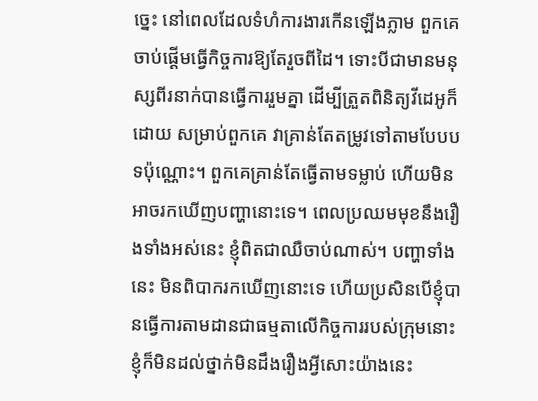ច្នេះ នៅពេលដែលទំហំការងារកើនឡើងភ្លាម ពួកគេចាប់ផ្ដើមធ្វើកិច្ចការឱ្យតែរួចពីដៃ។ ទោះបីជាមានមនុស្សពីរនាក់បានធ្វើការរួមគ្នា ដើម្បីត្រួតពិនិត្យវីដេអូក៏ដោយ សម្រាប់ពួកគេ វាគ្រាន់តែតម្រូវទៅតាមបែបបទប៉ុណ្ណោះ។ ពួកគេគ្រាន់តែធ្វើតាមទម្លាប់ ហើយមិនអាចរកឃើញបញ្ហានោះទេ។ ពេលប្រឈមមុខនឹងរឿងទាំងអស់នេះ ខ្ញុំពិតជាឈឺចាប់ណាស់។ បញ្ហាទាំងនេះ មិនពិបាករកឃើញនោះទេ ហើយប្រសិនបើខ្ញុំបានធ្វើការតាមដានជាធម្មតាលើកិច្ចការរបស់ក្រុមនោះ ខ្ញុំក៏មិនដល់ថ្នាក់មិនដឹងរឿងអ្វីសោះយ៉ាងនេះ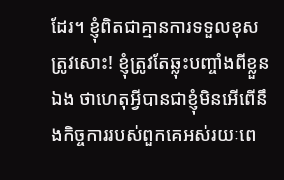ដែរ។ ខ្ញុំពិតជាគ្មានការទទួលខុសត្រូវសោះ! ខ្ញុំត្រូវតែឆ្លុះបញ្ចាំងពីខ្លួនឯង ថាហេតុអ្វីបានជាខ្ញុំមិនអើពើនឹងកិច្ចការរបស់ពួកគេអស់រយៈពេ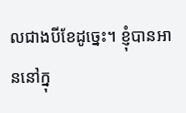លជាងបីខែដូច្នេះ។ ខ្ញុំបានអាននៅក្នុ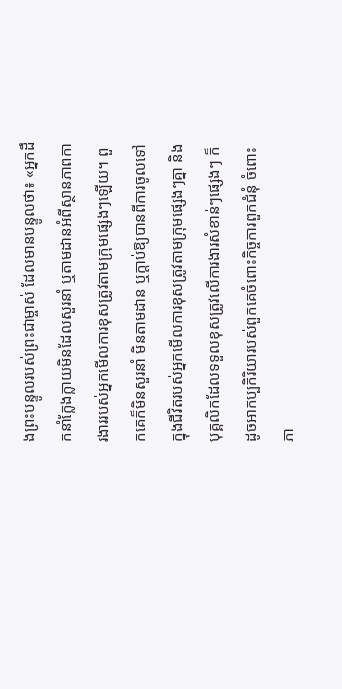ងព្រះបន្ទូលរបស់ព្រះជាម្ចាស់ ដែលមានបន្ទូលថា៖ «អ្នកដឹកនាំក្លែងក្លាយមិនដែលសួរនាំ ឬតាមដានអំពីស្ថានភាពការងាររបស់អ្នកមើលការខុសត្រូវតាមក្រុមផ្សេងៗឡើយ។ ពួកគេក៏មិនសួរនាំ មិនតាមដាន ឬក្ដាប់ឱ្យបានពីការចូលទៅក្នុងជីវិតរបស់អ្នកមើលការខុសត្រូវតាមក្រុមផ្សេងៗគ្នា និងបុគ្គលិកដែលទទួលខុសត្រូវលើការងារសំខាន់ៗផ្សេងៗ ក៏ដូចអាកប្បកិរិយារបស់ពួកគេចំពោះកិច្ចការពួកជំនុំ ចំពោះភា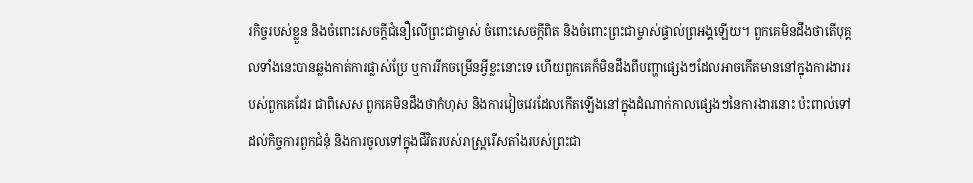រកិច្ចរបស់ខ្លួន និងចំពោះសេចក្ដីជំនឿលើព្រះជាម្ចាស់ ចំពោះសេចក្ដីពិត និងចំពោះព្រះជាម្ចាស់ផ្ទាល់ព្រអង្គឡើយ។ ពួកគេមិនដឹងថាតើបុគ្គលទាំងនេះបានឆ្លងកាត់ការផ្លាស់ប្រែ ឬការរីកចម្រើនអ្វីខ្លះនោះទេ ហើយពួកគេក៏មិនដឹងពីបញ្ហាផ្សេងៗដែលអាចកើតមាននៅក្នុងការងាររបស់ពួកគេដែរ ជាពិសេស ពួកគេមិនដឹងថាកំហុស និងការវៀចវេរដែលកើតឡើងនៅក្នុងដំណាក់កាលផ្សេងៗនៃការងារនោះ ប៉ះពាល់ទៅដល់កិច្ចការពួកជំនុំ និងការចូលទៅក្នុងជីវិតរបស់រាស្ដ្ររើសតាំងរបស់ព្រះជា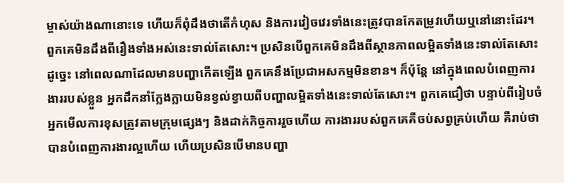ម្ចាស់យ៉ាងណានោះទេ ហើយក៏ពុំដឹងថាតើកំហុស និងការវៀចវេរទាំងនេះត្រូវបានកែតម្រូវហើយឬនៅនោះដែរ។ ពួកគេមិនដឹងពីរឿងទាំងអស់នេះទាល់តែសោះ។ ប្រសិនបើពួកគេមិនដឹងពីស្ថានភាពលម្អិតទាំងនេះទាល់តែសោះ ដូច្នេះ នៅពេលណាដែលមានបញ្ហាកើតឡើង ពួកគេនឹងប្រែជាអសកម្មមិនខាន។ ក៏ប៉ុន្តែ នៅក្នុងពេលបំពេញការងាររបស់ខ្លួន អ្នកដឹកនាំក្លែងក្លាយមិនខ្វល់ខ្វាយពីបញ្ហាលម្អិតទាំងនេះទាល់តែសោះ។ ពួកគេជឿថា បន្ទាប់ពីរៀបចំអ្នកមើលការខុសត្រូវតាមក្រុមផ្សេងៗ និងដាក់កិច្ចការរួចហើយ ការងាររបស់ពួកគេគឺចប់សព្វគ្រប់ហើយ គឺរាប់ថាបានបំពេញការងារល្អហើយ ហើយប្រសិនបើមានបញ្ហា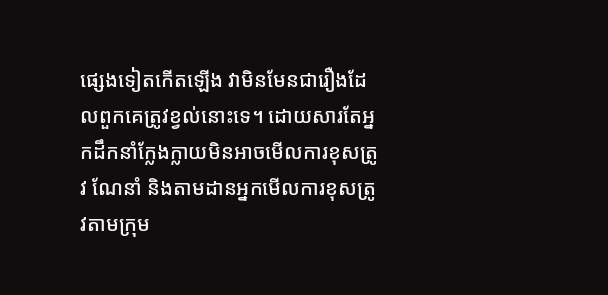ផ្សេងទៀតកើតឡើង វាមិនមែនជារឿងដែលពួកគេត្រូវខ្វល់នោះទេ។ ដោយសារតែអ្នកដឹកនាំក្លែងក្លាយមិនអាចមើលការខុសត្រូវ ណែនាំ និងតាមដានអ្នកមើលការខុសត្រូវតាមក្រុម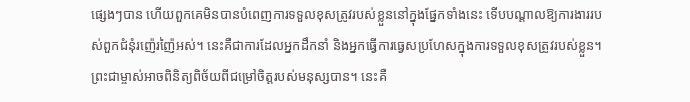ផ្សេងៗបាន ហើយពួកគេមិនបានបំពេញការទទួលខុសត្រូវរបស់ខ្លួននៅក្នុងផ្នែកទាំងនេះ ទើបបណ្ដាលឱ្យការងាររបស់ពួកជំនុំរញ៉េរញ៉ៃអស់។ នេះគឺជាការដែលអ្នកដឹកនាំ និងអ្នកធ្វើការធ្វេសប្រហែសក្នុងការទទួលខុសត្រូវរបស់ខ្លួន។ ព្រះជាម្ចាស់អាចពិនិត្យពិច័យពីជម្រៅចិត្តរបស់មនុស្សបាន។ នេះគឺ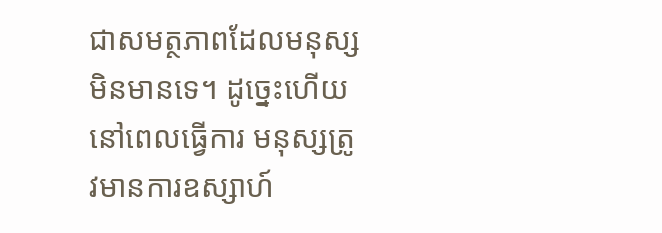ជាសមត្ថភាពដែលមនុស្សមិនមានទេ។ ដូច្នេះហើយ នៅពេលធ្វើការ មនុស្សត្រូវមានការឧស្សាហ៍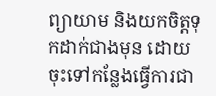ព្យាយាម និងយកចិត្តទុកដាក់ជាងមុន ដោយចុះទៅកន្លែងធ្វើការជា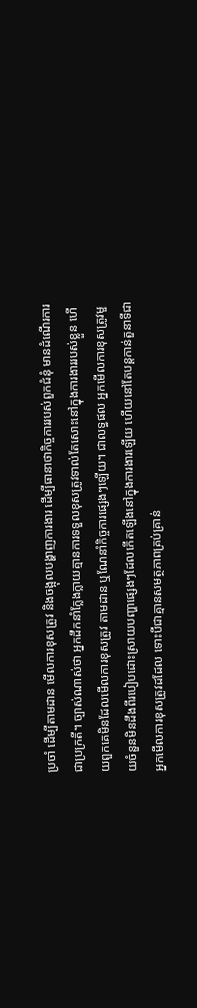ប្រចាំ ដើម្បីតាមដាន មើលការខុសត្រូវ និងចង្អុលបង្ហាញការងារ ដើម្បីធានាថាកិច្ចការរបស់ពួកជំនុំ មានដំណើរការជាប្រក្រតី។ ច្បាស់ណាស់ថា អ្នកដឹកនាំក្លែងក្លាយគ្មានការទទួលខុសត្រូវទាល់តែសោះនៅក្នុងការងាររបស់ខ្លួន ហើយពួកគេមិនដែលមើលការខុសត្រូវ តាមដាន ឬណែនាំកិច្ចការផ្សេងៗឡើយ។ ជាលទ្ធផល អ្នកមើលការខុសត្រូវមួយចំនួនមិនដឹងពីរបៀបដោះស្រាយបញ្ហាផ្សេងៗដែលកើតឡើងនៅក្នុងការងារឡើយ ហើយនៅតែបន្តកាន់តួនាទីជាអ្នកមើលការខុសត្រូវដដែល ទោះបីជាគ្មានសមត្ថភាពគ្រប់គ្រាន់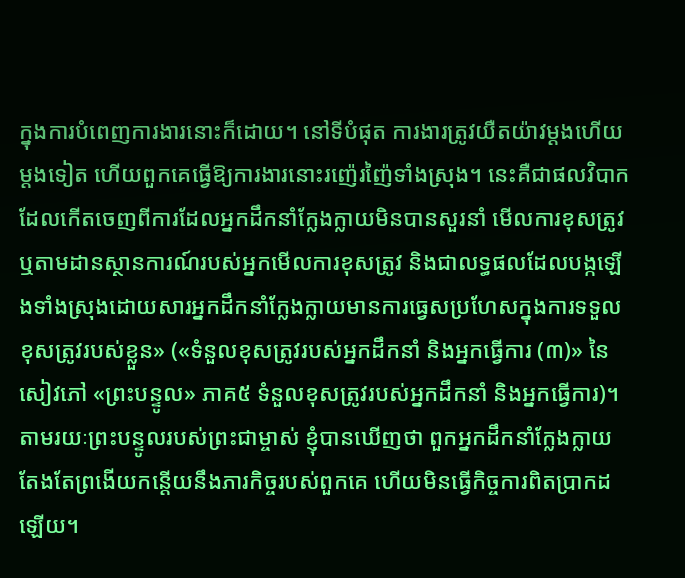ក្នុងការបំពេញការងារនោះក៏ដោយ។ នៅទីបំផុត ការងារត្រូវយឺតយ៉ាវម្ដងហើយម្ដងទៀត ហើយពួកគេធ្វើឱ្យការងារនោះរញ៉េរញ៉ៃទាំងស្រុង។ នេះគឺជាផលវិបាកដែលកើតចេញពីការដែលអ្នកដឹកនាំក្លែងក្លាយមិនបានសួរនាំ មើលការខុសត្រូវ ឬតាមដានស្ថានការណ៍របស់អ្នកមើលការខុសត្រូវ និងជាលទ្ធផលដែលបង្កឡើងទាំងស្រុងដោយសារអ្នកដឹកនាំក្លែងក្លាយមានការធ្វេសប្រហែសក្នុងការទទួលខុសត្រូវរបស់ខ្លួន» («ទំនួលខុសត្រូវរបស់អ្នកដឹកនាំ និងអ្នកធ្វើការ (៣)» នៃសៀវភៅ «ព្រះបន្ទូល» ភាគ៥ ទំនួលខុសត្រូវរបស់អ្នកដឹកនាំ និងអ្នកធ្វើការ)។ តាមរយៈព្រះបន្ទូលរបស់ព្រះជាម្ចាស់ ខ្ញុំបានឃើញថា ពួកអ្នកដឹកនាំក្លែងក្លាយតែងតែព្រងើយកន្តើយនឹងភារកិច្ចរបស់ពួកគេ ហើយមិនធ្វើកិច្ចការពិតប្រាកដឡើយ។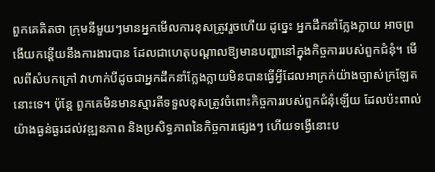ពួកគេគិតថា ក្រុមនីមួយៗមានអ្នកមើលការខុសត្រូវរួចហើយ ដូច្នេះ អ្នកដឹកនាំក្លែងក្លាយ អាចព្រងើយកន្តើយនឹងការងារបាន ដែលជាហេតុបណ្ដាលឱ្យមានបញ្ហានៅក្នុងកិច្ចការរបស់ពួកជំនុំ។ មើលពីសំបកក្រៅ វាហាក់បីដូចជាអ្នកដឹកនាំក្លែងក្លាយមិនបានធ្វើអ្វីដែលអាក្រក់យ៉ាងច្បាស់ក្រឡែតនោះទេ។ ប៉ុន្តែ ពួកគេមិនមានស្មារតីទទួលខុសត្រូវចំពោះកិច្ចការរបស់ពួកជំនុំឡើយ ដែលប៉ះពាល់យ៉ាងធ្ងន់ធ្ងរដល់វឌ្ឍនភាព និងប្រសិទ្ធភាពនៃកិច្ចការផ្សេងៗ ហើយទង្វើនោះប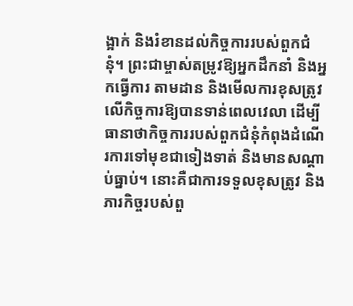ង្អាក់ និងរំខានដល់កិច្ចការរបស់ពួកជំនុំ។ ព្រះជាម្ចាស់តម្រូវឱ្យអ្នកដឹកនាំ និងអ្នកធ្វើការ តាមដាន និងមើលការខុសត្រូវលើកិច្ចការឱ្យបានទាន់ពេលវេលា ដើម្បីធានាថាកិច្ចការរបស់ពួកជំនុំកំពុងដំណើរការទៅមុខជាទៀងទាត់ និងមានសណ្តាប់ធ្នាប់។ នោះគឺជាការទទួលខុសត្រូវ និងភារកិច្ចរបស់ពួ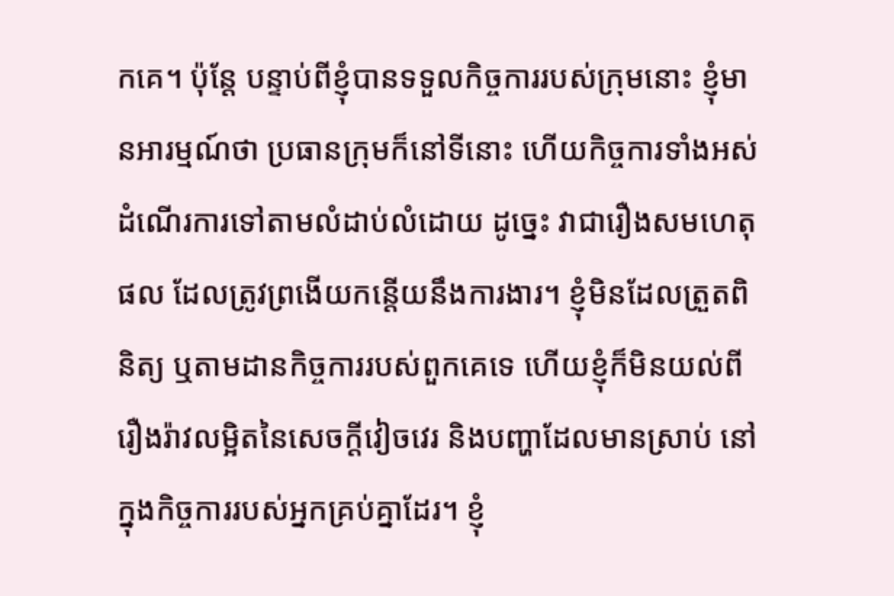កគេ។ ប៉ុន្តែ បន្ទាប់ពីខ្ញុំបានទទួលកិច្ចការរបស់ក្រុមនោះ ខ្ញុំមានអារម្មណ៍ថា ប្រធានក្រុមក៏នៅទីនោះ ហើយកិច្ចការទាំងអស់ដំណើរការទៅតាមលំដាប់លំដោយ ដូច្នេះ វាជារឿងសមហេតុផល ដែលត្រូវព្រងើយកន្តើយនឹងការងារ។ ខ្ញុំមិនដែលត្រួតពិនិត្យ ឬតាមដានកិច្ចការរបស់ពួកគេទេ ហើយខ្ញុំក៏មិនយល់ពីរឿងរ៉ាវលម្អិតនៃសេចក្ដីវៀចវេរ និងបញ្ហាដែលមានស្រាប់ នៅក្នុងកិច្ចការរបស់អ្នកគ្រប់គ្នាដែរ។ ខ្ញុំ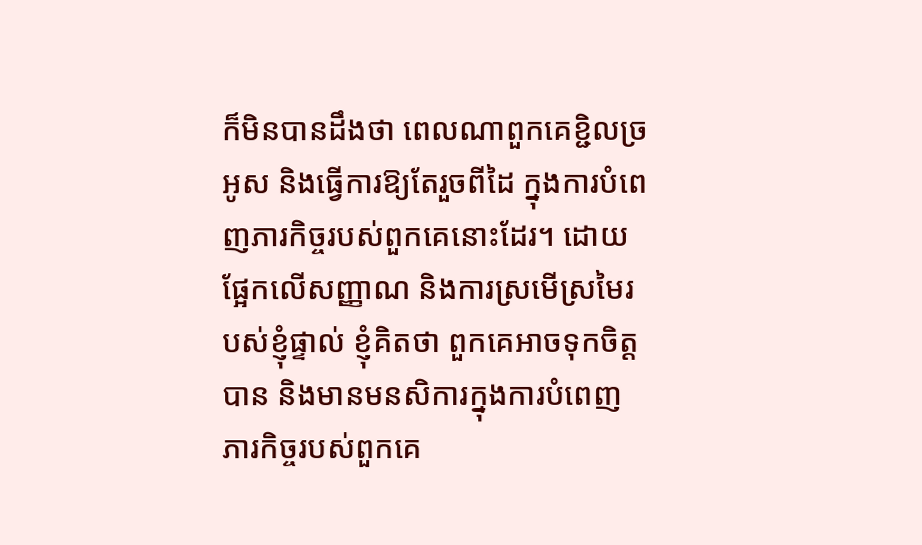ក៏មិនបានដឹងថា ពេលណាពួកគេខ្ជិលច្រអូស និងធ្វើការឱ្យតែរួចពីដៃ ក្នុងការបំពេញភារកិច្ចរបស់ពួកគេនោះដែរ។ ដោយផ្អែកលើសញ្ញាណ និងការស្រមើស្រមៃរបស់ខ្ញុំផ្ទាល់ ខ្ញុំគិតថា ពួកគេអាចទុកចិត្តបាន និងមានមនសិការក្នុងការបំពេញភារកិច្ចរបស់ពួកគេ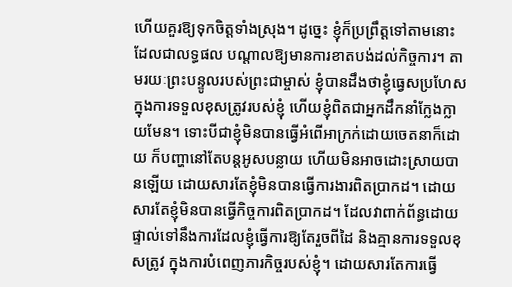ហើយគួរឱ្យទុកចិត្តទាំងស្រុង។ ដូច្នេះ ខ្ញុំក៏ប្រព្រឹត្តទៅតាមនោះ ដែលជាលទ្ធផល បណ្ដាលឱ្យមានការខាតបង់ដល់កិច្ចការ។ តាមរយៈព្រះបន្ទូលរបស់ព្រះជាម្ចាស់ ខ្ញុំបានដឹងថាខ្ញុំធ្វេសប្រហែសក្នុងការទទួលខុសត្រូវរបស់ខ្ញុំ ហើយខ្ញុំពិតជាអ្នកដឹកនាំក្លែងក្លាយមែន។ ទោះបីជាខ្ញុំមិនបានធ្វើអំពើអាក្រក់ដោយចេតនាក៏ដោយ ក៏បញ្ហានៅតែបន្តអូសបន្លាយ ហើយមិនអាចដោះស្រាយបានឡើយ ដោយសារតែខ្ញុំមិនបានធ្វើការងារពិតប្រាកដ។ ដោយសារតែខ្ញុំមិនបានធ្វើកិច្ចការពិតប្រាកដ។ ដែលវាពាក់ព័ន្ធដោយផ្ទាល់ទៅនឹងការដែលខ្ញុំធ្វើការឱ្យតែរួចពីដៃ និងគ្មានការទទួលខុសត្រូវ ក្នុងការបំពេញភារកិច្ចរបស់ខ្ញុំ។ ដោយសារតែការធ្វើ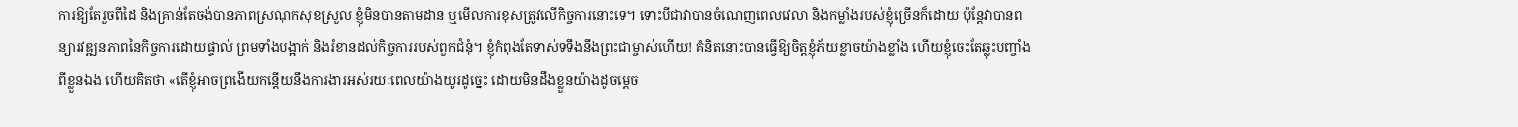ការឱ្យតែរួចពីដៃ និងគ្រាន់តែចង់បានភាពស្រណុកសុខស្រួល ខ្ញុំមិនបានតាមដាន ឬមើលការខុសត្រូវលើកិច្ចការនោះទេ។ ទោះបីជាវាបានចំណេញពេលវេលា និងកម្លាំងរបស់ខ្ញុំច្រើនក៏ដោយ ប៉ុន្តែវាបានពន្យារវឌ្ឍនភាពនៃកិច្ចការដោយផ្ទាល់ ព្រមទាំងបង្អាក់ និងរំខានដល់កិច្ចការរបស់ពួកជំនុំ។ ខ្ញុំកំពុងតែទាស់ទទឹងនឹងព្រះជាម្ចាស់ហើយ! គំនិតនោះបានធ្វើឱ្យចិត្តខ្ញុំភ័យខ្លាចយ៉ាងខ្លាំង ហើយខ្ញុំចេះតែឆ្លុះបញ្ចាំងពីខ្លួនឯង ហើយគិតថា «តើខ្ញុំអាចព្រងើយកន្តើយនឹងការងារអស់រយៈពេលយ៉ាងយូរដូច្នេះ ដោយមិនដឹងខ្លួនយ៉ាងដូចម្ដេច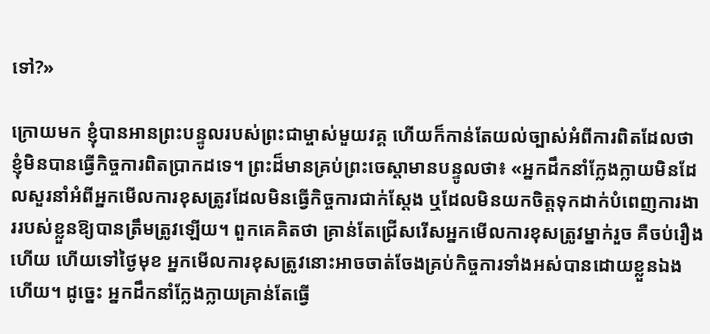ទៅ?»

ក្រោយមក ខ្ញុំបានអានព្រះបន្ទូលរបស់ព្រះជាម្ចាស់មួយវគ្គ ហើយក៏កាន់តែយល់ច្បាស់អំពីការពិតដែលថា ខ្ញុំមិនបានធ្វើកិច្ចការពិតប្រាកដទេ។ ព្រះដ៏មានគ្រប់ព្រះចេស្ដាមានបន្ទូលថា៖ «អ្នកដឹកនាំក្លែងក្លាយមិនដែលសួរនាំអំពីអ្នកមើលការខុសត្រូវដែលមិនធ្វើកិច្ចការជាក់ស្ដែង ឬដែលមិនយកចិត្តទុកដាក់បំពេញការងាររបស់ខ្លួនឱ្យបានត្រឹមត្រូវឡើយ។ ពួកគេគិតថា គ្រាន់តែជ្រើសរើសអ្នកមើលការខុសត្រូវម្នាក់រួច គឺចប់រឿងហើយ ហើយទៅថ្ងៃមុខ អ្នកមើលការខុសត្រូវនោះអាចចាត់ចែងគ្រប់កិច្ចការទាំងអស់បានដោយខ្លួនឯង ហើយ។ ដូច្នេះ អ្នកដឹកនាំក្លែងក្លាយគ្រាន់តែធ្វើ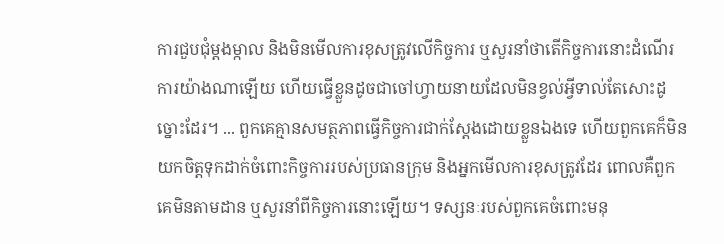ការជួបជុំម្ដងម្កាល និងមិនមើលការខុសត្រូវលើកិច្ចការ ឬសួរនាំថាតើកិច្ចការនោះដំណើរការយ៉ាងណាឡើយ ហើយធ្វើខ្លួនដូចជាចៅហ្វាយនាយដែលមិនខ្វល់អ្វីទាល់តែសោះដូច្នោះដែរ។ ... ពួកគេគ្មានសមត្ថភាពធ្វើកិច្ចការជាក់ស្តែងដោយខ្លួនឯងទេ ហើយពួកគេក៏មិនយកចិត្តទុកដាក់ចំពោះកិច្ចការរបស់ប្រធានក្រុម និងអ្នកមើលការខុសត្រូវដែរ ពោលគឺពួកគេមិនតាមដាន ឬសួរនាំពីកិច្ចការនោះឡើយ។ ទស្សនៈរបស់ពួកគេចំពោះមនុ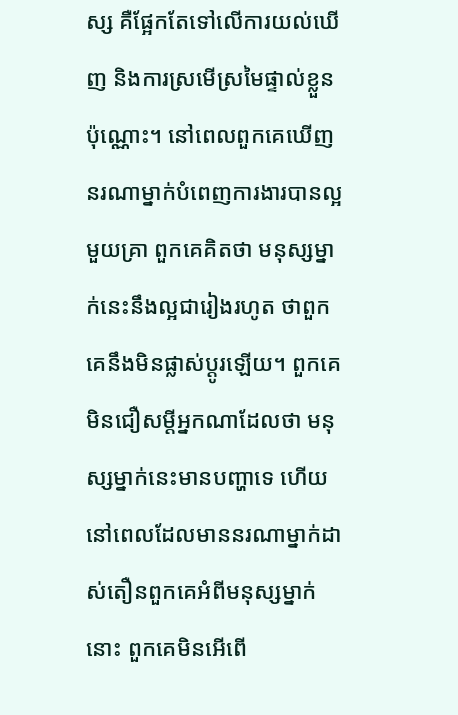ស្ស គឺផ្អែកតែទៅលើការយល់ឃើញ និងការស្រមើស្រមៃផ្ទាល់ខ្លួនប៉ុណ្ណោះ។ នៅពេលពួកគេឃើញនរណាម្នាក់បំពេញការងារបានល្អមួយគ្រា ពួកគេគិតថា មនុស្សម្នាក់នេះនឹងល្អជារៀងរហូត ថាពួកគេនឹងមិនផ្លាស់ប្ដូរឡើយ។ ពួកគេមិនជឿសម្ដីអ្នកណាដែលថា មនុស្សម្នាក់នេះមានបញ្ហាទេ ហើយនៅពេលដែលមាននរណាម្នាក់ដាស់តឿនពួកគេអំពីមនុស្សម្នាក់នោះ ពួកគេមិនអើពើ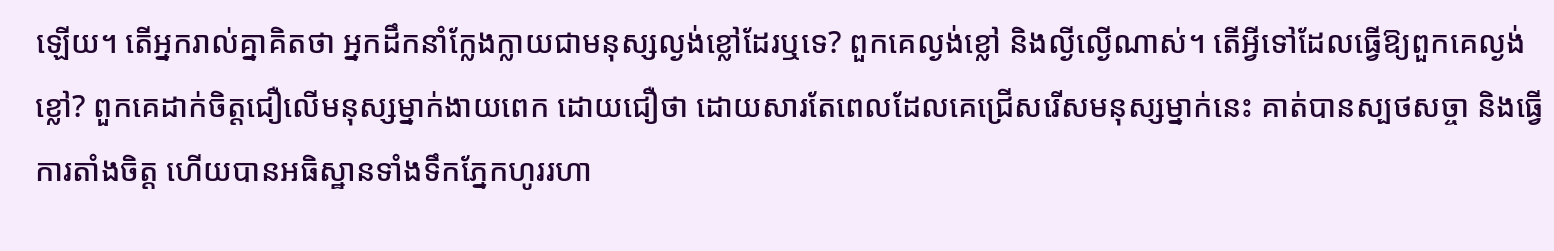ឡើយ។ តើអ្នករាល់គ្នាគិតថា អ្នកដឹកនាំក្លែងក្លាយជាមនុស្សល្ងង់ខ្លៅដែរឬទេ? ពួកគេល្ងង់ខ្លៅ និងល្ងីល្ងើណាស់។ តើអ្វីទៅដែលធ្វើឱ្យពួកគេល្ងង់ខ្លៅ? ពួកគេដាក់ចិត្តជឿលើមនុស្សម្នាក់ងាយពេក ដោយជឿថា ដោយសារតែពេលដែលគេជ្រើសរើសមនុស្សម្នាក់នេះ គាត់បានស្បថសច្ចា និងធ្វើការតាំងចិត្ត ហើយបានអធិស្ឋានទាំងទឹកភ្នែកហូររហា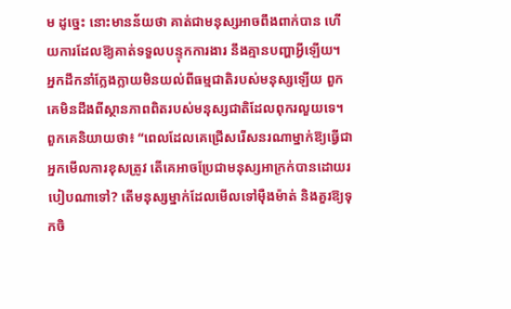ម ដូច្នេះ នោះមានន័យថា គាត់ជាមនុស្សអាចពឹងពាក់បាន ហើយការដែលឱ្យគាត់ទទួលបន្ទុកការងារ នឹងគ្មានបញ្ហាអ្វីឡើយ។ អ្នកដឹកនាំក្លែងក្លាយមិនយល់ពីធម្មជាតិរបស់មនុស្សឡើយ ពួកគេមិនដឹងពីស្ថានភាពពិតរបស់មនុស្សជាតិដែលពុករលួយទេ។ ពួកគេនិយាយថា៖ “ពេលដែលគេជ្រើសរើសនរណាម្នាក់ឱ្យធ្វើជាអ្នកមើលការខុសត្រូវ តើគេអាចប្រែជាមនុស្សអាក្រក់បានដោយរបៀបណាទៅ? តើមនុស្សម្នាក់ដែលមើលទៅម៉ឺងម៉ាត់ និងគួរឱ្យទុកចិ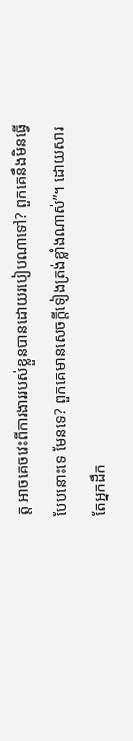ត្ត អាចគេចវេះពីការងាររបស់ខ្លួនបានដោយរបៀបណាទៅ? ពួកគេនឹងមិនធ្វើបែបនោះទេ មែនទេ? ពួកគេមានសេចក្ដីទៀងត្រង់ខ្លាំងណាស់”។ ដោយសារតែអ្នកដឹក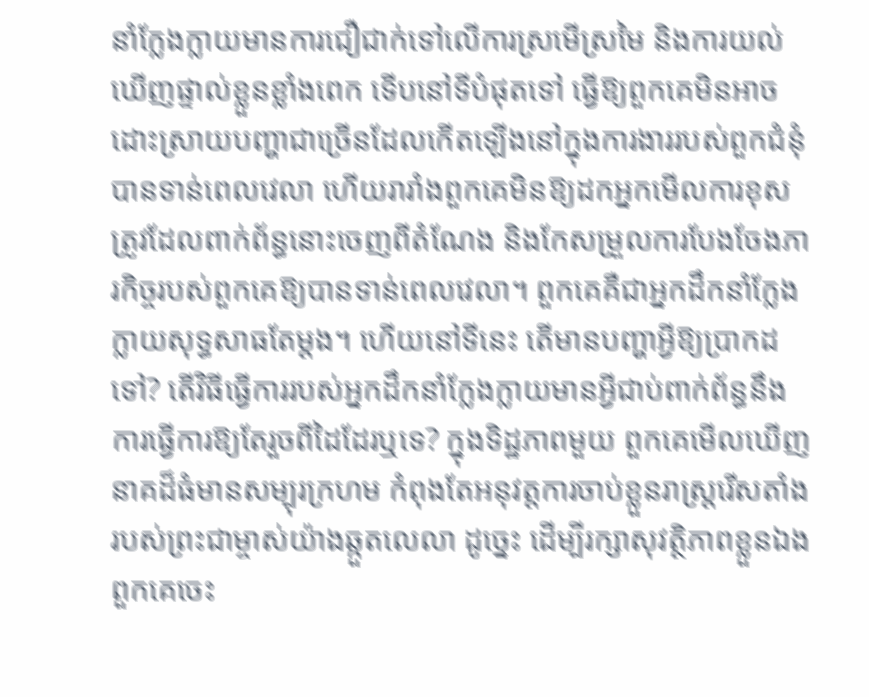នាំក្លែងក្លាយមានការជឿជាក់ទៅលើការស្រមើស្រមៃ និងការយល់ឃើញផ្ទាល់ខ្លួនខ្លាំងពេក ទើបនៅទីបំផុតទៅ ធ្វើឱ្យពួកគេមិនអាចដោះស្រាយបញ្ហាជាច្រើនដែលកើតឡើងនៅក្នុងការងាររបស់ពួកជំនុំបានទាន់ពេលវេលា ហើយរារាំងពួកគេមិនឱ្យដកអ្នកមើលការខុសត្រូវដែលពាក់ព័ន្ធនោះចេញពីតំណែង និងកែសម្រួលការបែងចែងភារកិច្ចរបស់ពួកគេឱ្យបានទាន់ពេលវេលា។ ពួកគេគឺជាអ្នកដឹកនាំក្លែងក្លាយសុទ្ធសាធតែម្ដង។ ហើយនៅទីនេះ តើមានបញ្ហាអ្វីឱ្យប្រាកដទៅ? តើវិធីធ្វើការរបស់អ្នកដឹកនាំក្លែងក្លាយមានអ្វីជាប់ពាក់ព័ន្ធនឹងការធ្វើការឱ្យតែរួចពីដៃដែរឬទេ? ក្នុងទិដ្ឋភាពមួយ ពួកគេមើលឃើញនាគដ៏ធំមានសម្បុរក្រហម កំពុងតែអនុវត្តការចាប់ខ្លួនរាស្ដ្ររើសតាំងរបស់ព្រះជាម្ចាស់យ៉ាងឆ្កួតលេលា ដូច្នេះ ដើម្បីរក្សាសុវត្ថិភាពខ្លួនឯង ពួកគេចេះ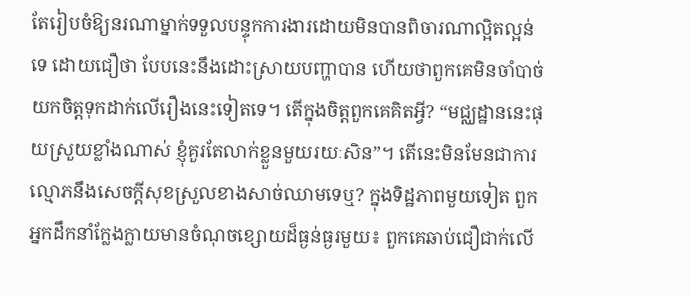តែរៀបចំឱ្យនរណាម្នាក់ទទួលបន្ទុកការងារដោយមិនបានពិចារណាល្អិតល្អន់ទេ ដោយជឿថា បែបនេះនឹងដោះស្រាយបញ្ហាបាន ហើយថាពួកគេមិនចាំបាច់យកចិត្តទុកដាក់លើរឿងនេះទៀតទេ។ តើក្នុងចិត្តពួកគេគិតអ្វី? “មជ្ឈដ្ឋាននេះផុយស្រួយខ្លាំងណាស់ ខ្ញុំគួរតែលាក់ខ្លួនមួយរយៈសិន”។ តើនេះមិនមែនជាការល្មោភនឹងសេចក្ដីសុខស្រួលខាងសាច់ឈាមទេឬ? ក្នុងទិដ្ឋភាពមួយទៀត ពួកអ្នកដឹកនាំក្លែងក្លាយមានចំណុចខ្សោយដ៏ធ្ងន់ធ្ងរមួយ៖ ពួកគេឆាប់ជឿជាក់លើ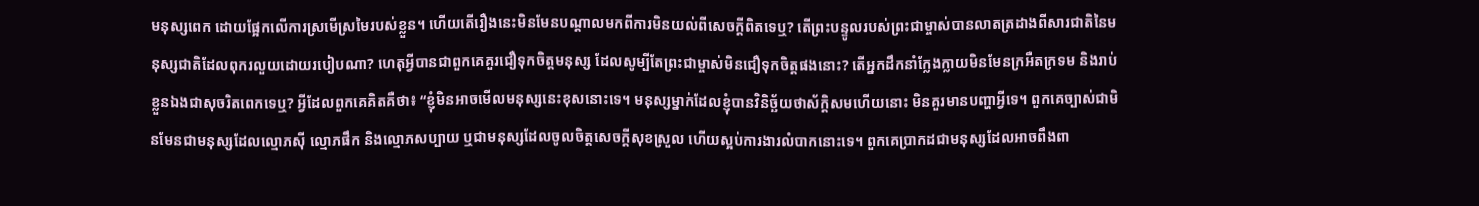មនុស្សពេក ដោយផ្អែកលើការស្រមើស្រមៃរបស់ខ្លួន។ ហើយតើរឿងនេះមិនមែនបណ្ដាលមកពីការមិនយល់ពីសេចក្ដីពិតទេឬ? តើព្រះបន្ទូលរបស់ព្រះជាម្ចាស់បានលាតត្រដាងពីសារជាតិនៃមនុស្សជាតិដែលពុករលួយដោយរបៀបណា? ហេតុអ្វីបានជាពួកគេគួរជឿទុកចិត្តមនុស្ស ដែលសូម្បីតែព្រះជាម្ចាស់មិនជឿទុកចិត្តផងនោះ? តើអ្នកដឹកនាំក្លែងក្លាយមិនមែនក្រអឺតក្រទម និងរាប់ខ្លួនឯងជាសុចរិតពេកទេឬ? អ្វីដែលពួកគេគិតគឺថា៖ “ខ្ញុំមិនអាចមើលមនុស្សនេះខុសនោះទេ។ មនុស្សម្នាក់ដែលខ្ញុំបានវិនិច្ឆ័យថាស័ក្តិសមហើយនោះ មិនគួរមានបញ្ហាអ្វីទេ។ ពួកគេច្បាស់ជាមិនមែនជាមនុស្សដែលល្មោភស៊ី ល្មោភផឹក និងល្មោភសប្បាយ ឬជាមនុស្សដែលចូលចិត្តសេចក្ដីសុខស្រួល ហើយស្អប់ការងារលំបាកនោះទេ។ ពួកគេប្រាកដជាមនុស្សដែលអាចពឹងពា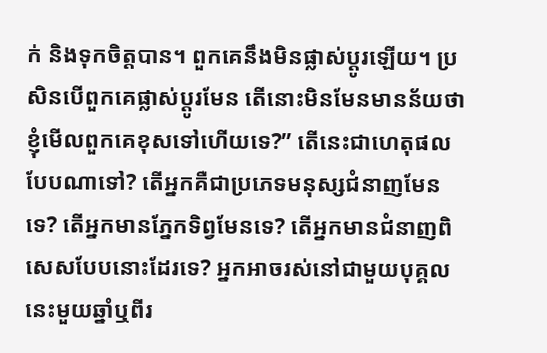ក់ និងទុកចិត្តបាន។ ពួកគេនឹងមិនផ្លាស់ប្ដូរឡើយ។ ប្រសិនបើពួកគេផ្លាស់ប្ដូរមែន តើនោះមិនមែនមានន័យថា ខ្ញុំមើលពួកគេខុសទៅហើយទេ?” តើនេះជាហេតុផលបែបណាទៅ? តើអ្នកគឺជាប្រភេទមនុស្សជំនាញមែនទេ? តើអ្នកមានភ្នែកទិព្វមែនទេ? តើអ្នកមានជំនាញពិសេសបែបនោះដែរទេ? អ្នកអាចរស់នៅជាមួយបុគ្គលនេះមួយឆ្នាំឬពីរ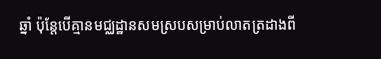ឆ្នាំ ប៉ុន្តែបើគ្មានមជ្ឈដ្ឋានសមស្របសម្រាប់លាតត្រដាងពី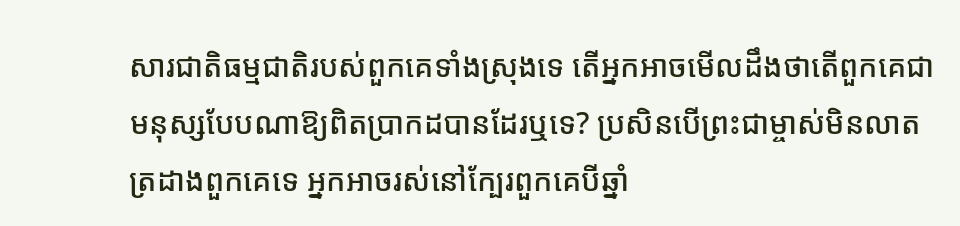សារជាតិធម្មជាតិរបស់ពួកគេទាំងស្រុងទេ តើអ្នកអាចមើលដឹងថាតើពួកគេជាមនុស្សបែបណាឱ្យពិតប្រាកដបានដែរឬទេ? ប្រសិនបើព្រះជាម្ចាស់មិនលាតត្រដាងពួកគេទេ អ្នកអាចរស់នៅក្បែរពួកគេបីឆ្នាំ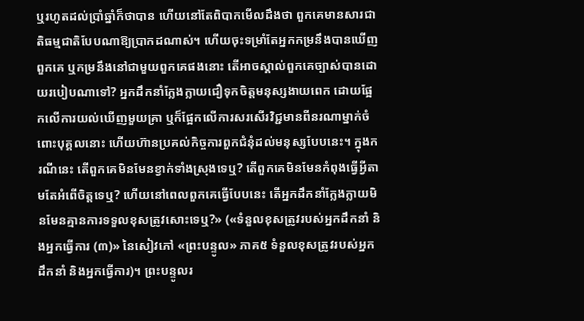ឬរហូតដល់ប្រាំឆ្នាំក៏ថាបាន ហើយនៅតែពិបាកមើលដឹងថា ពួកគេមានសារជាតិធម្មជាតិបែបណាឱ្យប្រាកដណាស់។ ហើយចុះទម្រាំតែអ្នកកម្រនឹងបានឃើញពួកគេ ឬកម្រនឹងនៅជាមួយពួកគេផងនោះ តើអាចស្គាល់ពួកគេច្បាស់បានដោយរបៀបណាទៅ? អ្នកដឹកនាំក្លែងក្លាយជឿទុកចិត្តមនុស្សងាយពេក ដោយផ្អែកលើការយល់ឃើញមួយគ្រា ឬក៏ផ្អែកលើការសរសើរវិជ្ជមានពីនរណាម្នាក់ចំពោះបុគ្គលនោះ ហើយហ៊ានប្រគល់កិច្ចការពួកជំនុំដល់មនុស្សបែបនេះ។ ក្នុងករណីនេះ តើពួកគេមិនមែនខ្វាក់ទាំងស្រុងទេឬ? តើពួកគេមិនមែនកំពុងធ្វើអ្វីតាមតែអំពើចិត្តទេឬ? ហើយនៅពេលពួកគេធ្វើបែបនេះ តើអ្នកដឹកនាំក្លែងក្លាយមិនមែនគ្មានការទទួលខុសត្រូវសោះទេឬ?» («ទំនួលខុសត្រូវរបស់អ្នកដឹកនាំ និងអ្នកធ្វើការ (៣)» នៃសៀវភៅ «ព្រះបន្ទូល» ភាគ៥ ទំនួលខុសត្រូវរបស់អ្នកដឹកនាំ និងអ្នកធ្វើការ)។ ព្រះបន្ទូលរ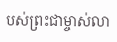បស់ព្រះជាម្ចាស់លា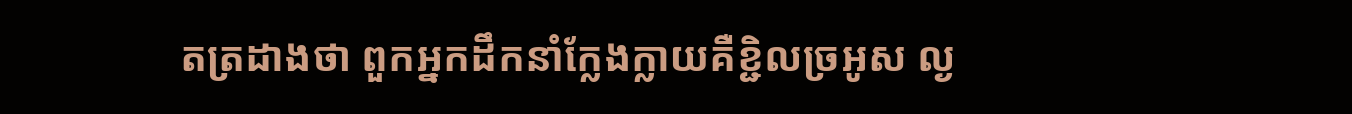តត្រដាងថា ពួកអ្នកដឹកនាំក្លែងក្លាយគឺខ្ជិលច្រអូស ល្ង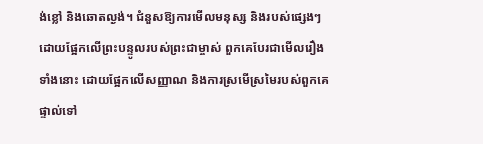ង់ខ្លៅ និងឆោតល្ងង់។ ជំនួសឱ្យការមើលមនុស្ស និងរបស់ផ្សេងៗដោយផ្អែកលើព្រះបន្ទូលរបស់ព្រះជាម្ចាស់ ពួកគេបែរជាមើលរឿងទាំងនោះ ដោយផ្អែកលើសញ្ញាណ និងការស្រមើស្រមៃរបស់ពួកគេផ្ទាល់ទៅ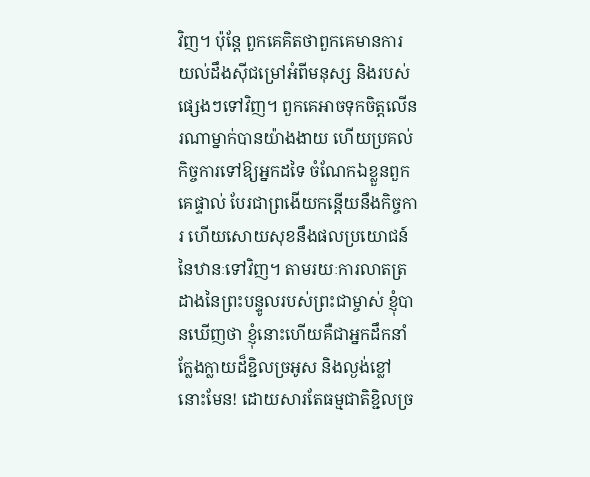វិញ។ ប៉ុន្តែ ពួកគេគិតថាពួកគេមានការយល់ដឹងស៊ីជម្រៅអំពីមនុស្ស និងរបស់ផ្សេងៗទៅវិញ។ ពួកគេអាចទុកចិត្តលើនរណាម្នាក់បានយ៉ាងងាយ ហើយប្រគល់កិច្ចការទៅឱ្យអ្នកដទៃ ចំណែកឯខ្លួនពួកគេផ្ទាល់ បែរជាព្រងើយកន្តើយនឹងកិច្ចការ ហើយសោយសុខនឹងផលប្រយោជន៍នៃឋានៈទៅវិញ។ តាមរយៈការលាតត្រដាងនៃព្រះបន្ទូលរបស់ព្រះជាម្ចាស់ ខ្ញុំបានឃើញថា ខ្ញុំនោះហើយគឺជាអ្នកដឹកនាំក្លែងក្លាយដ៏ខ្ជិលច្រអូស និងល្ងង់ខ្លៅនោះមែន! ដោយសារតែធម្មជាតិខ្ជិលច្រ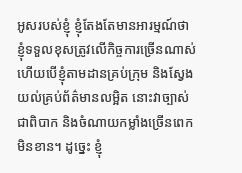អូសរបស់ខ្ញុំ ខ្ញុំតែងតែមានអារម្មណ៍ថា ខ្ញុំទទួលខុសត្រូវលើកិច្ចការច្រើនណាស់ ហើយបើខ្ញុំតាមដានគ្រប់ក្រុម និងស្វែងយល់គ្រប់ព័ត៌មានលម្អិត នោះវាច្បាស់ជាពិបាក និងចំណាយកម្លាំងច្រើនពេកមិនខាន។ ដូច្នេះ ខ្ញុំ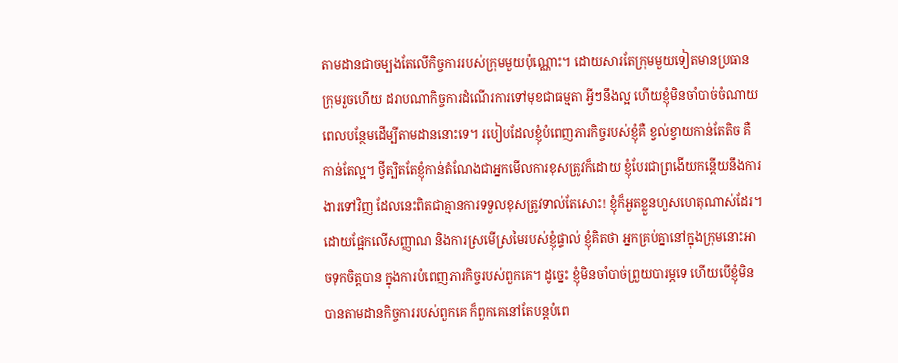តាមដានជាចម្បងតែលើកិច្ចការរបស់ក្រុមមួយប៉ុណ្ណោះ។ ដោយសារតែក្រុមមួយទៀតមានប្រធានក្រុមរួចហើយ ដរាបណាកិច្ចការដំណើរការទៅមុខជាធម្មតា អ្វីៗនឹងល្អ ហើយខ្ញុំមិនចាំបាច់ចំណាយពេលបន្ថែមដើម្បីតាមដាននោះទេ។ របៀបដែលខ្ញុំបំពេញភារកិច្ចរបស់ខ្ញុំគឺ ខ្វល់ខ្វាយកាន់តែតិច គឺកាន់តែល្អ។ ថ្វីត្បិតតែខ្ញុំកាន់តំណែងជាអ្នកមើលការខុសត្រូវក៏ដោយ ខ្ញុំបែរជាព្រងើយកន្តើយនឹងការងារទៅវិញ ដែលនេះពិតជាគ្មានការទទួលខុសត្រូវទាល់តែសោះ! ខ្ញុំក៏អួតខ្លួនហួសហេតុណាស់ដែរ។ ដោយផ្អែកលើសញ្ញាណ និងការស្រមើស្រមៃរបស់ខ្ញុំផ្ទាល់ ខ្ញុំគិតថា អ្នកគ្រប់គ្នានៅក្នុងក្រុមនោះអាចទុកចិត្តបាន ក្នុងការបំពេញភារកិច្ចរបស់ពួកគេ។ ដូច្នេះ ខ្ញុំមិនចាំបាច់ព្រួយបារម្ភទេ ហើយបើខ្ញុំមិនបានតាមដានកិច្ចការរបស់ពួកគេ ក៏ពួកគេនៅតែបន្តបំពេ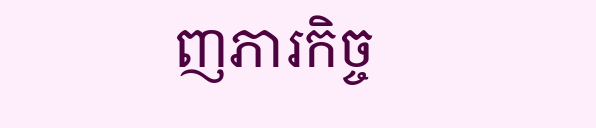ញភារកិច្ច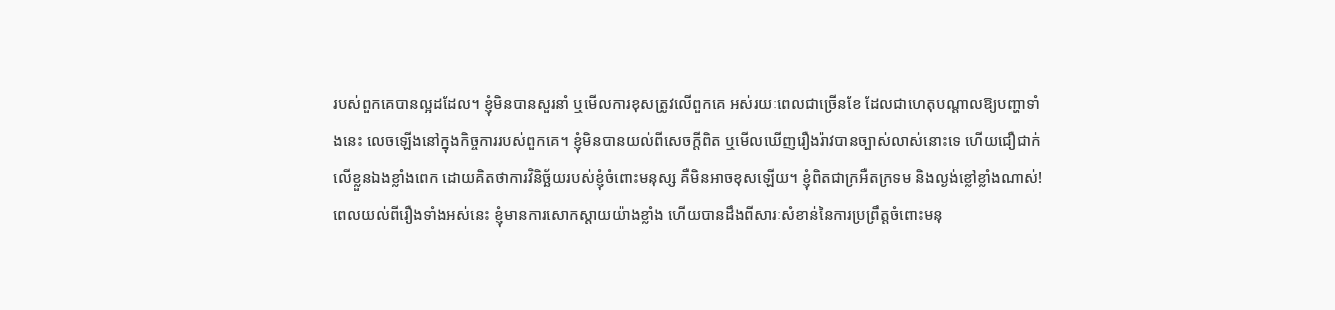របស់ពួកគេបានល្អដដែល។ ខ្ញុំមិនបានសួរនាំ ឬមើលការខុសត្រូវលើពួកគេ អស់រយៈពេលជាច្រើនខែ ដែលជាហេតុបណ្ដាលឱ្យបញ្ហាទាំងនេះ លេចឡើងនៅក្នុងកិច្ចការរបស់ពួកគេ។ ខ្ញុំមិនបានយល់ពីសេចក្ដីពិត ឬមើលឃើញរឿងរ៉ាវបានច្បាស់លាស់នោះទេ ហើយជឿជាក់លើខ្លួនឯងខ្លាំងពេក ដោយគិតថាការវិនិច្ឆ័យរបស់ខ្ញុំចំពោះមនុស្ស គឺមិនអាចខុសឡើយ។ ខ្ញុំពិតជាក្រអឺតក្រទម និងល្ងង់ខ្លៅខ្លាំងណាស់! ពេលយល់ពីរឿងទាំងអស់នេះ ខ្ញុំមានការសោកស្ដាយយ៉ាងខ្លាំង ហើយបានដឹងពីសារៈសំខាន់នៃការប្រព្រឹត្តចំពោះមនុ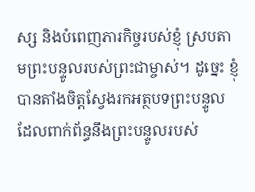ស្ស និងបំពេញភារកិច្ចរបស់ខ្ញុំ ស្របតាមព្រះបន្ទូលរបស់ព្រះជាម្ចាស់។ ដូច្នេះ ខ្ញុំបានតាំងចិត្តស្វែងរកអត្ថបទព្រះបន្ទូលដែលពាក់ព័ន្ធនឹងព្រះបន្ទូលរបស់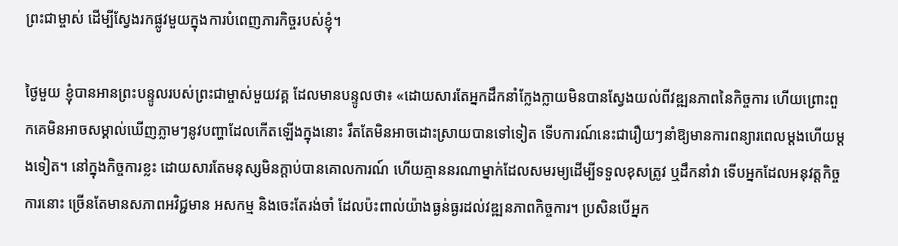ព្រះជាម្ចាស់ ដើម្បីស្វែងរកផ្លូវមួយក្នុងការបំពេញភារកិច្ចរបស់ខ្ញុំ។

ថ្ងៃមួយ ខ្ញុំបានអានព្រះបន្ទូលរបស់ព្រះជាម្ចាស់មួយវគ្គ ដែលមានបន្ទូលថា៖ «ដោយសារតែអ្នកដឹកនាំក្លែងក្លាយមិនបានស្វែងយល់ពីវឌ្ឍនភាពនៃកិច្ចការ ហើយព្រោះពួកគេមិនអាចសម្គាល់ឃើញភ្លាមៗនូវបញ្ហាដែលកើតឡើងក្នុងនោះ រឹតតែមិនអាចដោះស្រាយបានទៅទៀត ទើបការណ៍នេះជារឿយៗនាំឱ្យមានការពន្យារពេលម្ដងហើយម្ដងទៀត។ នៅក្នុងកិច្ចការខ្លះ ដោយសារតែមនុស្សមិនក្ដាប់បានគោលការណ៍ ហើយគ្មាននរណាម្នាក់ដែលសមរម្យដើម្បីទទួលខុសត្រូវ ឬដឹកនាំវា ទើបអ្នកដែលអនុវត្តកិច្ចការនោះ ច្រើនតែមានសភាពអវិជ្ជមាន អសកម្ម និងចេះតែរង់ចាំ ដែលប៉ះពាល់យ៉ាងធ្ងន់ធ្ងរដល់វឌ្ឍនភាពកិច្ចការ។ ប្រសិនបើអ្នក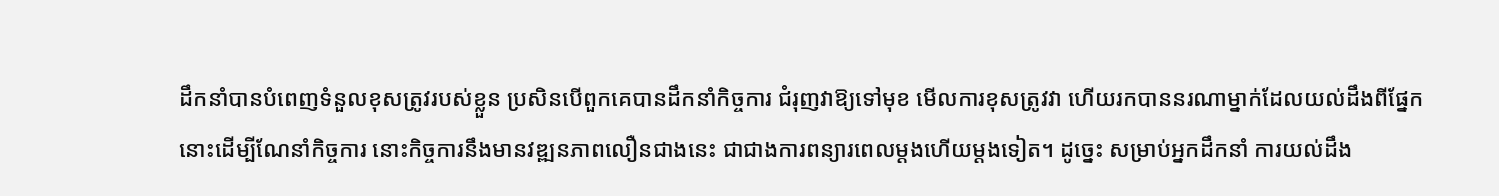ដឹកនាំបានបំពេញទំនួលខុសត្រូវរបស់ខ្លួន ប្រសិនបើពួកគេបានដឹកនាំកិច្ចការ ជំរុញវាឱ្យទៅមុខ មើលការខុសត្រូវវា ហើយរកបាននរណាម្នាក់ដែលយល់ដឹងពីផ្នែកនោះដើម្បីណែនាំកិច្ចការ នោះកិច្ចការនឹងមានវឌ្ឍនភាពលឿនជាងនេះ ជាជាងការពន្យារពេលម្ដងហើយម្ដងទៀត។ ដូច្នេះ សម្រាប់អ្នកដឹកនាំ ការយល់ដឹង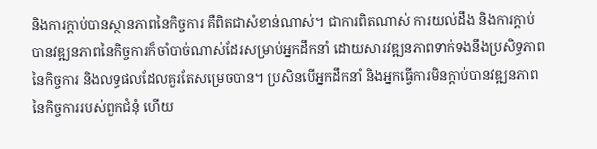និងការក្តាប់បានស្ថានភាពនៃកិច្ចការ គឺពិតជាសំខាន់ណាស់។ ជាការពិតណាស់ ការយល់ដឹង និងការក្តាប់បានវឌ្ឍនភាពនៃកិច្ចការក៏ចាំបាច់ណាស់ដែរសម្រាប់អ្នកដឹកនាំ ដោយសារវឌ្ឍនភាពទាក់ទងនឹងប្រសិទ្ធភាពនៃកិច្ចការ និងលទ្ធផលដែលគួរតែសម្រេចបាន។ ប្រសិនបើអ្នកដឹកនាំ និងអ្នកធ្វើការមិនក្តាប់បានវឌ្ឍនភាពនៃកិច្ចការរបស់ពួកជំនុំ ហើយ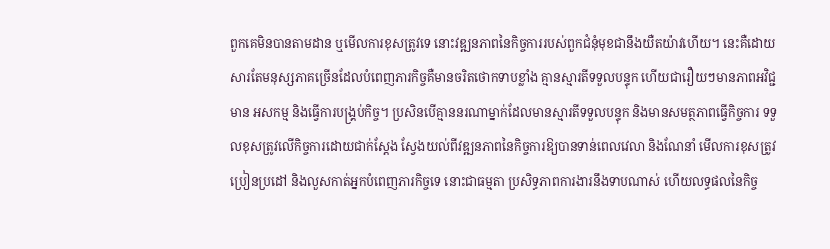ពួកគេមិនបានតាមដាន ឬមើលការខុសត្រូវទេ នោះវឌ្ឍនភាពនៃកិច្ចការរបស់ពួកជំនុំមុខជានឹងយឺតយ៉ាវហើយ។ នេះគឺដោយសារតែមនុស្សភាគច្រើនដែលបំពេញភារកិច្ចគឺមានចរិតថោកទាបខ្លាំង គ្មានស្មារតីទទួលបន្ទុក ហើយជារឿយៗមានភាពអវិជ្ជមាន អសកម្ម និងធ្វើការបង្គ្រប់កិច្ច។ ប្រសិនបើគ្មាននរណាម្នាក់ដែលមានស្មារតីទទួលបន្ទុក និងមានសមត្ថភាពធ្វើកិច្ចការ ទទួលខុសត្រូវលើកិច្ចការដោយជាក់ស្ដែង ស្វែងយល់ពីវឌ្ឍនភាពនៃកិច្ចការឱ្យបានទាន់ពេលវេលា និងណែនាំ មើលការខុសត្រូវ ប្រៀនប្រដៅ និងលួសកាត់អ្នកបំពេញភារកិច្ចទេ នោះជាធម្មតា ប្រសិទ្ធភាពការងារនឹងទាបណាស់ ហើយលទ្ធផលនៃកិច្ច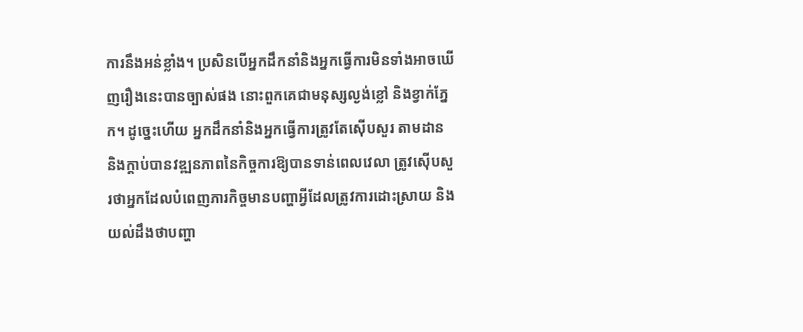ការនឹងអន់ខ្លាំង។ ប្រសិនបើអ្នកដឹកនាំនិងអ្នកធ្វើការមិនទាំងអាចឃើញរឿងនេះបានច្បាស់ផង នោះពួកគេជាមនុស្សល្ងង់ខ្លៅ និងខ្វាក់ភ្នែក។ ដូច្នេះហើយ អ្នកដឹកនាំនិងអ្នកធ្វើការត្រូវតែស៊ើបសួរ តាមដាន និងក្តាប់បានវឌ្ឍនភាពនៃកិច្ចការឱ្យបានទាន់ពេលវេលា ត្រូវស៊ើបសួរថាអ្នកដែលបំពេញភារកិច្ចមានបញ្ហាអ្វីដែលត្រូវការដោះស្រាយ និងយល់ដឹងថាបញ្ហា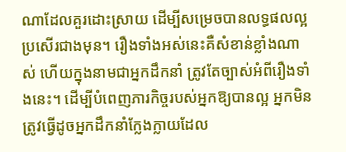ណាដែលគួរដោះស្រាយ ដើម្បីសម្រេចបានលទ្ធផលល្អប្រសើរជាងមុន។ រឿងទាំងអស់នេះគឺសំខាន់ខ្លាំងណាស់ ហើយក្នុងនាមជាអ្នកដឹកនាំ ត្រូវតែច្បាស់អំពីរឿងទាំងនេះ។ ដើម្បីបំពេញភារកិច្ចរបស់អ្នកឱ្យបានល្អ អ្នកមិនត្រូវធ្វើដូចអ្នកដឹកនាំក្លែងក្លាយដែល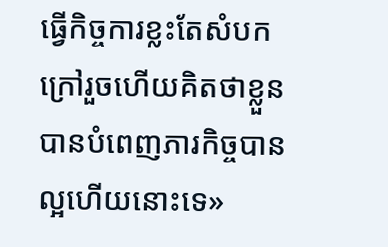ធ្វើកិច្ចការខ្លះតែសំបកក្រៅរួចហើយគិតថាខ្លួនបានបំពេញភារកិច្ចបានល្អហើយនោះទេ»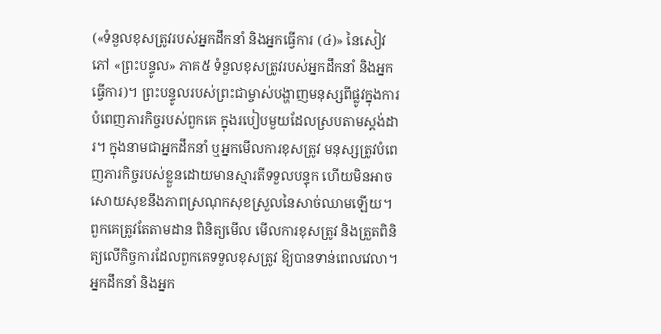(«ទំនួលខុសត្រូវរបស់អ្នកដឹកនាំ និងអ្នកធ្វើការ (៤)» នៃសៀវភៅ «ព្រះបន្ទូល» ភាគ៥ ទំនួលខុសត្រូវរបស់អ្នកដឹកនាំ និងអ្នកធ្វើការ)។ ព្រះបន្ទូលរបស់ព្រះជាម្ចាស់បង្ហាញមនុស្សពីផ្លូវក្នុងការបំពេញភារកិច្ចរបស់ពួកគេ ក្នុងរបៀបមួយដែលស្របតាមស្ដង់ដារ។ ក្នុងនាមជាអ្នកដឹកនាំ ឬអ្នកមើលការខុសត្រូវ មនុស្សត្រូវបំពេញភារកិច្ចរបស់ខ្លួនដោយមានស្មារតីទទួលបន្ទុក ហើយមិនអាចសោយសុខនឹងភាពស្រណុកសុខស្រួលនៃសាច់ឈាមឡើយ។ ពួកគេត្រូវតែតាមដាន ពិនិត្យមើល មើលការខុសត្រូវ និងត្រួតពិនិត្យលើកិច្ចការដែលពួកគេទទួលខុសត្រូវ ឱ្យបានទាន់ពេលវេលា។ អ្នកដឹកនាំ និងអ្នក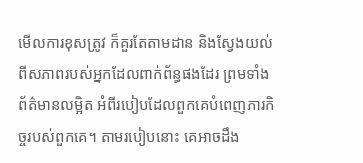មើលការខុសត្រូវ ក៏គួរតែតាមដាន និងស្វែងយល់ពីសភាពរបស់អ្នកដែលពាក់ព័ន្ធផងដែរ ព្រមទាំងព័ត៌មានលម្អិត អំពីរបៀបដែលពួកគេបំពេញភារកិច្ចរបស់ពួកគេ។ តាមរបៀបនោះ គេអាចដឹង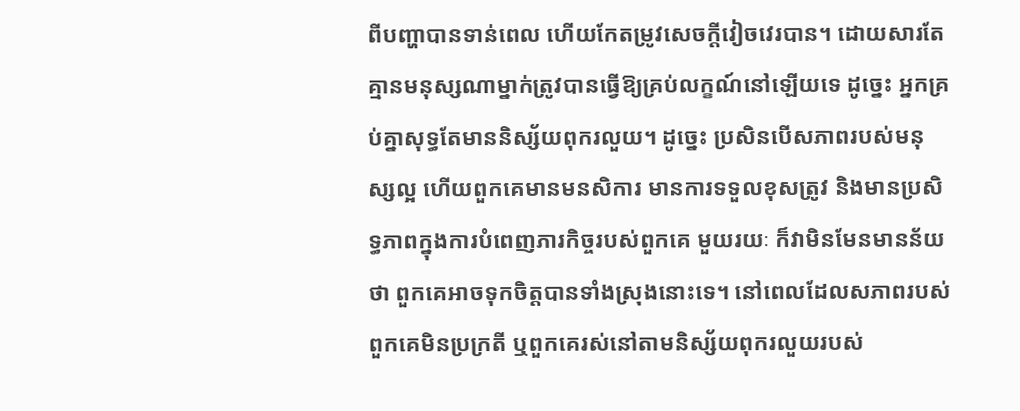ពីបញ្ហាបានទាន់ពេល ហើយកែតម្រូវសេចក្ដីវៀចវេរបាន។ ដោយសារតែគ្មានមនុស្សណាម្នាក់ត្រូវបានធ្វើឱ្យគ្រប់លក្ខណ៍នៅឡើយទេ ដូច្នេះ អ្នកគ្រប់គ្នាសុទ្ធតែមាននិស្ស័យពុករលួយ។ ដូច្នេះ ប្រសិនបើសភាពរបស់មនុស្សល្អ ហើយពួកគេមានមនសិការ មានការទទួលខុសត្រូវ និងមានប្រសិទ្ធភាពក្នុងការបំពេញភារកិច្ចរបស់ពួកគេ មួយរយៈ ក៏វាមិនមែនមានន័យថា ពួកគេអាចទុកចិត្តបានទាំងស្រុងនោះទេ។ នៅពេលដែលសភាពរបស់ពួកគេមិនប្រក្រតី ឬពួកគេរស់នៅតាមនិស្ស័យពុករលួយរបស់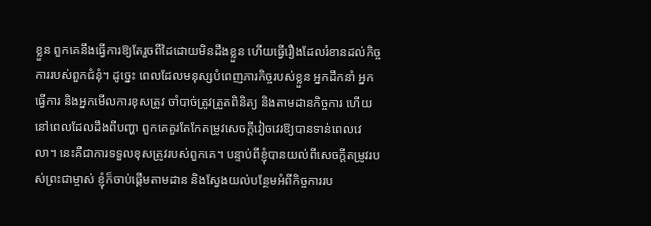ខ្លួន ពួកគេនឹងធ្វើការឱ្យតែរួចពីដៃដោយមិនដឹងខ្លួន ហើយធ្វើរឿងដែលរំខានដល់កិច្ចការរបស់ពួកជំនុំ។ ដូច្នេះ ពេលដែលមនុស្សបំពេញភារកិច្ចរបស់ខ្លួន អ្នកដឹកនាំ អ្នកធ្វើការ និងអ្នកមើលការខុសត្រូវ ចាំបាច់ត្រូវត្រួតពិនិត្យ និងតាមដានកិច្ចការ ហើយនៅពេលដែលដឹងពីបញ្ហា ពួកគេគួរតែកែតម្រូវសេចក្ដីវៀចវេរឱ្យបានទាន់ពេលវេលា។ នេះគឺជាការទទួលខុសត្រូវរបស់ពួកគេ។ បន្ទាប់ពីខ្ញុំបានយល់ពីសេចក្ដីតម្រូវរបស់ព្រះជាម្ចាស់ ខ្ញុំក៏ចាប់ផ្ដើមតាមដាន និងស្វែងយល់បន្ថែមអំពីកិច្ចការរប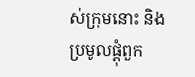ស់ក្រុមនោះ និងប្រមូលផ្ដុំពួក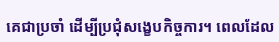គេជាប្រចាំ ដើម្បីប្រជុំសង្ខេបកិច្ចការ។ ពេលដែល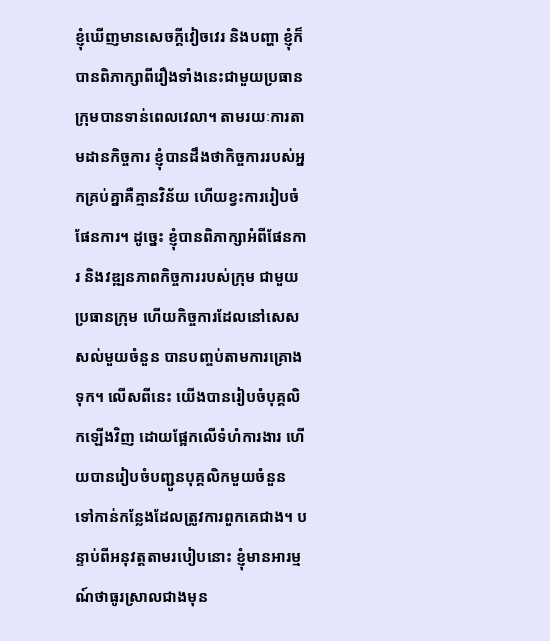ខ្ញុំឃើញមានសេចក្ដីវៀចវេរ និងបញ្ហា ខ្ញុំក៏បានពិភាក្សាពីរឿងទាំងនេះជាមួយប្រធានក្រុមបានទាន់ពេលវេលា។ តាមរយៈការតាមដានកិច្ចការ ខ្ញុំបានដឹងថាកិច្ចការរបស់អ្នកគ្រប់គ្នាគឺគ្មានវិន័យ ហើយខ្វះការរៀបចំផែនការ។ ដូច្នេះ ខ្ញុំបានពិភាក្សាអំពីផែនការ និងវឌ្ឍនភាពកិច្ចការរបស់ក្រុម ជាមួយប្រធានក្រុម ហើយកិច្ចការដែលនៅសេសសល់មួយចំនួន បានបញ្ចប់តាមការគ្រោងទុក។ លើសពីនេះ យើងបានរៀបចំបុគ្គលិកឡើងវិញ ដោយផ្អែកលើទំហំការងារ ហើយបានរៀបចំបញ្ជូនបុគ្គលិកមួយចំនួន ទៅកាន់កន្លែងដែលត្រូវការពួកគេជាង។ បន្ទាប់ពីអនុវត្តតាមរបៀបនោះ ខ្ញុំមានអារម្មណ៍ថាធូរស្រាលជាងមុន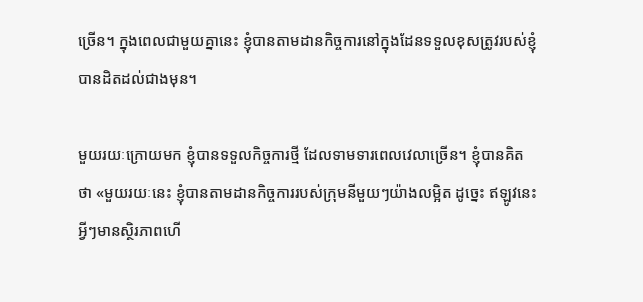ច្រើន។ ក្នុងពេលជាមួយគ្នានេះ ខ្ញុំបានតាមដានកិច្ចការនៅក្នុងដែនទទួលខុសត្រូវរបស់ខ្ញុំ បានដិតដល់ជាងមុន។

មួយរយៈក្រោយមក ខ្ញុំបានទទួលកិច្ចការថ្មី ដែលទាមទារពេលវេលាច្រើន។ ខ្ញុំបានគិតថា «មួយរយៈនេះ ខ្ញុំបានតាមដានកិច្ចការរបស់ក្រុមនីមួយៗយ៉ាងលម្អិត ដូច្នេះ ឥឡូវនេះអ្វីៗមានស្ថិរភាពហើ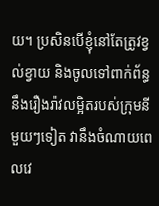យ។ ប្រសិនបើខ្ញុំនៅតែត្រូវខ្វល់ខ្វាយ និងចូលទៅពាក់ព័ន្ធនឹងរឿងរ៉ាវលម្អិតរបស់ក្រុមនីមួយៗទៀត វានឹងចំណាយពេលវេ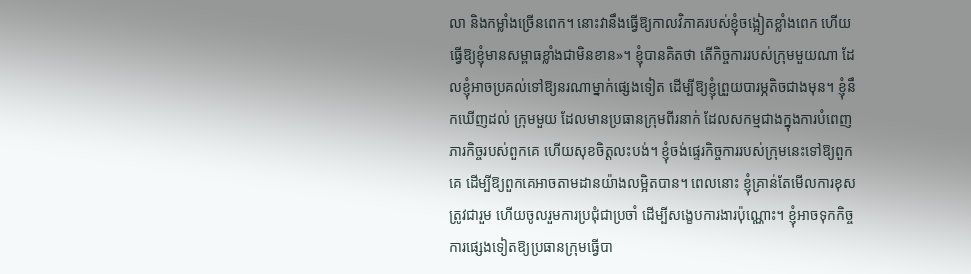លា និងកម្លាំងច្រើនពេក។ នោះវានឹងធ្វើឱ្យកាលវិភាគរបស់ខ្ញុំចង្អៀតខ្លាំងពេក ហើយធ្វើឱ្យខ្ញុំមានសម្ពាធខ្លាំងជាមិនខាន»។ ខ្ញុំបានគិតថា តើកិច្ចការរបស់ក្រុមមួយណា ដែលខ្ញុំអាចប្រគល់ទៅឱ្យនរណាម្នាក់ផ្សេងទៀត ដើម្បីឱ្យខ្ញុំព្រួយបារម្ភតិចជាងមុន។ ខ្ញុំនឹកឃើញដល់ ក្រុមមួយ ដែលមានប្រធានក្រុមពីរនាក់ ដែលសកម្មជាងក្នុងការបំពេញភារកិច្ចរបស់ពួកគេ ហើយសុខចិត្តលះបង់។ ខ្ញុំចង់ផ្ទេរកិច្ចការរបស់ក្រុមនេះទៅឱ្យពួកគេ ដើម្បីឱ្យពួកគេអាចតាមដានយ៉ាងលម្អិតបាន។ ពេលនោះ ខ្ញុំគ្រាន់តែមើលការខុសត្រូវជារួម ហើយចូលរួមការប្រជុំជាប្រចាំ ដើម្បីសង្ខេបការងារប៉ុណ្ណោះ។ ខ្ញុំអាចទុកកិច្ចការផ្សេងទៀតឱ្យប្រធានក្រុមធ្វើបា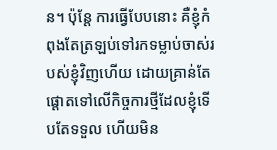ន។ ប៉ុន្តែ ការធ្វើបែបនោះ គឺខ្ញុំកំពុងតែត្រឡប់ទៅរកទម្លាប់ចាស់របស់ខ្ញុំវិញហើយ ដោយគ្រាន់តែផ្ដោតទៅលើកិច្ចការថ្មីដែលខ្ញុំទើបតែទទួល ហើយមិន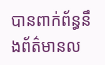បានពាក់ព័ន្ធនឹងព័ត៌មានល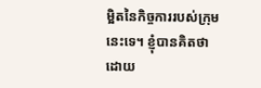ម្អិតនៃកិច្ចការរបស់ក្រុមនេះទេ។ ខ្ញុំបានគិតថា ដោយ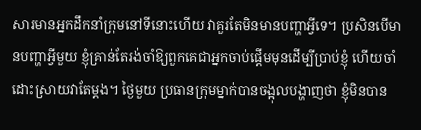សារមានអ្នកដឹកនាំក្រុមនៅទីនោះហើយ វាគួរតែមិនមានបញ្ហាអ្វីទេ។ ប្រសិនបើមានបញ្ហាអ្វីមួយ ខ្ញុំគ្រាន់តែរង់ចាំឱ្យពួកគេជាអ្នកចាប់ផ្ដើមមុនដើម្បីប្រាប់ខ្ញុំ ហើយចាំដោះស្រាយវាតែម្ដង។ ថ្ងៃមួយ ប្រធានក្រុមម្នាក់បានចង្អុលបង្ហាញថា ខ្ញុំមិនបាន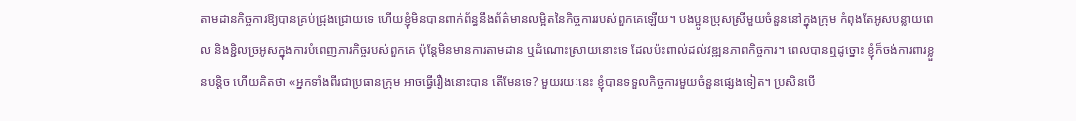តាមដានកិច្ចការឱ្យបានគ្រប់ជ្រុងជ្រោយទេ ហើយខ្ញុំមិនបានពាក់ព័ន្ធនឹងព័ត៌មានលម្អិតនៃកិច្ចការរបស់ពួកគេឡើយ។ បងប្អូនប្រុសស្រីមួយចំនួននៅក្នុងក្រុម កំពុងតែអូសបន្លាយពេល និងខ្ជិលច្រអូសក្នុងការបំពេញភារកិច្ចរបស់ពួកគេ ប៉ុន្តែមិនមានការតាមដាន ឬដំណោះស្រាយនោះទេ ដែលប៉ះពាល់ដល់វឌ្ឍនភាពកិច្ចការ។ ពេលបានឮដូច្នោះ ខ្ញុំក៏ចង់ការពារខ្លួនបន្តិច ហើយគិតថា «អ្នកទាំងពីរជាប្រធានក្រុម អាចធ្វើរឿងនោះបាន តើមែនទេ? មួយរយៈនេះ ខ្ញុំបានទទួលកិច្ចការមួយចំនួនផ្សេងទៀត។ ប្រសិនបើ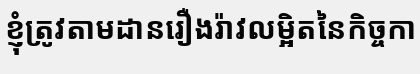ខ្ញុំត្រូវតាមដានរឿងរ៉ាវលម្អិតនៃកិច្ចកា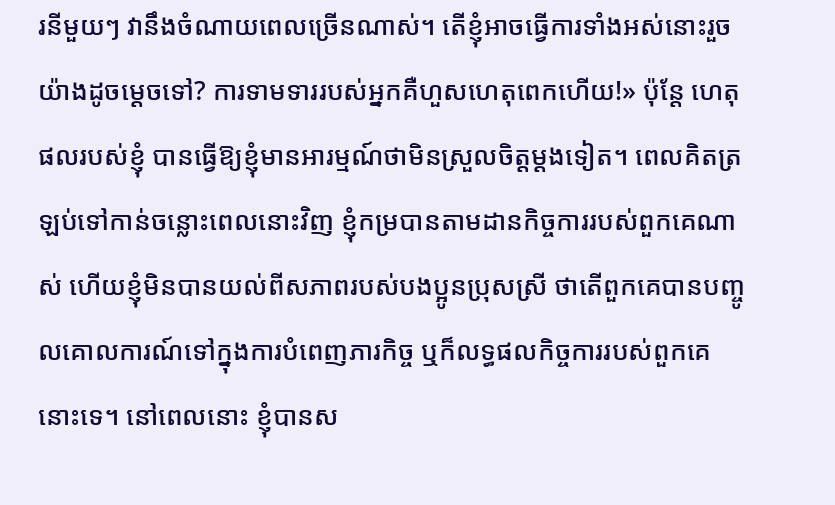រនីមួយៗ វានឹងចំណាយពេលច្រើនណាស់។ តើខ្ញុំអាចធ្វើការទាំងអស់នោះរួចយ៉ាងដូចម្ដេចទៅ? ការទាមទាររបស់អ្នកគឺហួសហេតុពេកហើយ!» ប៉ុន្តែ ហេតុផលរបស់ខ្ញុំ បានធ្វើឱ្យខ្ញុំមានអារម្មណ៍ថាមិនស្រួលចិត្តម្ដងទៀត។ ពេលគិតត្រឡប់ទៅកាន់ចន្លោះពេលនោះវិញ ខ្ញុំកម្របានតាមដានកិច្ចការរបស់ពួកគេណាស់ ហើយខ្ញុំមិនបានយល់ពីសភាពរបស់បងប្អូនប្រុសស្រី ថាតើពួកគេបានបញ្ចូលគោលការណ៍ទៅក្នុងការបំពេញភារកិច្ច ឬក៏លទ្ធផលកិច្ចការរបស់ពួកគេនោះទេ។ នៅពេលនោះ ខ្ញុំបានស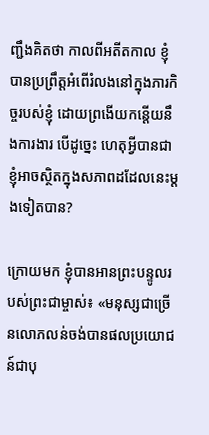ញ្ជឹងគិតថា កាលពីអតីតកាល ខ្ញុំបានប្រព្រឹត្តអំពើរំលងនៅក្នុងភារកិច្ចរបស់ខ្ញុំ ដោយព្រងើយកន្តើយនឹងការងារ បើដូច្នេះ ហេតុអ្វីបានជាខ្ញុំអាចស្ថិតក្នុងសភាពដដែលនេះម្ដងទៀតបាន?

ក្រោយមក ខ្ញុំបានអានព្រះបន្ទូលរបស់ព្រះជាម្ចាស់៖ «មនុស្សជាច្រើនលោភលន់ចង់បានផលប្រយោជន៍ជាបុ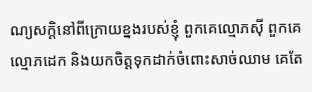ណ្យសក្តិនៅពីក្រោយខ្នងរបស់ខ្ញុំ ពួកគេល្មោភស៊ី ពួកគេល្មោភដេក និងយកចិត្តទុកដាក់ចំពោះសាច់ឈាម គេតែ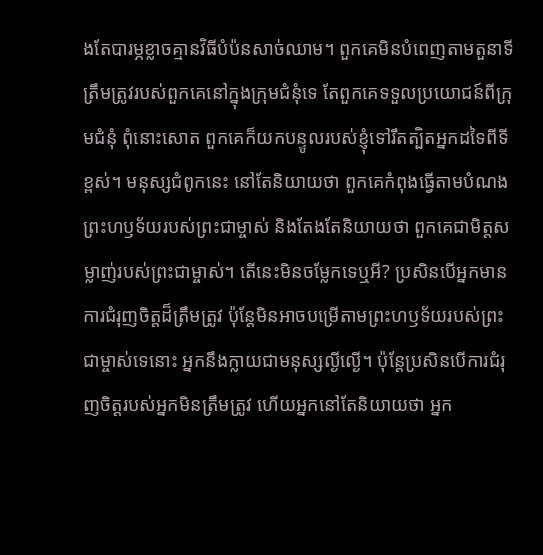ងតែបារម្ភខ្លាចគ្មានវិធីបំប៉នសាច់ឈាម។ ពួកគេមិនបំពេញតាមតួនាទីត្រឹមត្រូវរបស់ពួកគេនៅក្នុងក្រុមជំនុំទេ តែពួកគេទទួលប្រយោជន៍ពីក្រុមជំនុំ ពុំនោះសោត ពួកគេក៏យកបន្ទូលរបស់ខ្ញុំទៅរឹតត្បិតអ្នកដទៃពីទីខ្ពស់។ មនុស្សជំពូកនេះ នៅតែនិយាយថា ពួកគេកំពុងធ្វើតាមបំណងព្រះហឫទ័យរបស់ព្រះជាម្ចាស់ និងតែងតែនិយាយថា ពួកគេជាមិត្តសម្លាញ់របស់ព្រះជាម្ចាស់។ តើនេះមិនចម្លែកទេឬអី? ប្រសិនបើអ្នកមានការជំរុញចិត្តដ៏ត្រឹមត្រូវ ប៉ុន្តែមិនអាចបម្រើតាមព្រះហឫទ័យរបស់ព្រះជាម្ចាស់ទេនោះ អ្នកនឹងក្លាយជាមនុស្សល្ងីល្ងើ។ ប៉ុន្តែប្រសិនបើការជំរុញចិត្តរបស់អ្នកមិនត្រឹមត្រូវ ហើយអ្នកនៅតែនិយាយថា អ្នក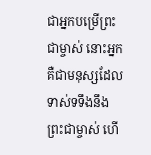ជាអ្នកបម្រើព្រះជាម្ចាស់ នោះអ្នកគឺជាមនុស្សដែលទាស់ទទឹងនឹងព្រះជាម្ចាស់ ហើ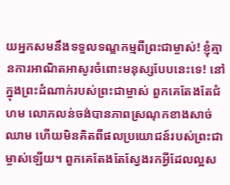យអ្នកសមនឹងទទួលទណ្ឌកម្មពីព្រះជាម្ចាស់! ខ្ញុំគ្មានការអាណិតអាសូរចំពោះមនុស្សបែបនេះទេ! នៅក្នុងព្រះដំណាក់របស់ព្រះជាម្ចាស់ ពួកគេតែងតែជំហម លោភលន់ចង់បានភាពស្រណុកខាងសាច់ឈាម ហើយមិនគិតពីផលប្រយោជន៍របស់ព្រះជាម្ចាស់ឡើយ។ ពួកគេតែងតែស្វែងរកអ្វីដែលល្អស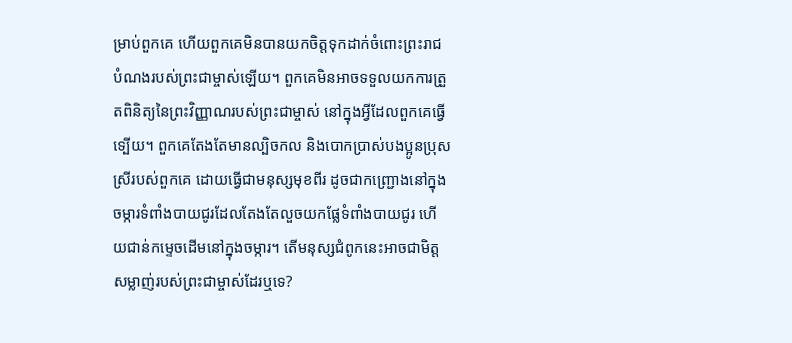ម្រាប់ពួកគេ ហើយពួកគេមិនបានយកចិត្តទុកដាក់ចំពោះព្រះរាជបំណងរបស់ព្រះជាម្ចាស់ឡើយ។ ពួកគេមិនអាចទទួលយកការត្រួតពិនិត្យនៃព្រះវិញ្ញាណរបស់ព្រះជាម្ចាស់ នៅក្នុងអ្វីដែលពួកគេធ្វើទ្បើយ។ ពួកគេតែងតែមានល្បិចកល និងបោកប្រាស់បងប្អូនប្រុសស្រីរបស់ពួកគេ ដោយធ្វើជាមនុស្សមុខពីរ ដូចជាកញ្ជ្រោងនៅក្នុងចម្ការទំពាំងបាយជូរដែលតែងតែលួចយកផ្លែទំពាំងបាយជូរ ហើយជាន់កម្ទេចដើមនៅក្នុងចម្ការ។ តើមនុស្សជំពូកនេះអាចជាមិត្តសម្លាញ់របស់ព្រះជាម្ចាស់ដែរឬទេ?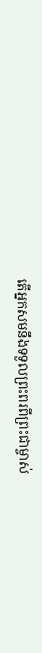តើអ្នកសមនឹងទទួលព្រះពរពីព្រះជាម្ចាស់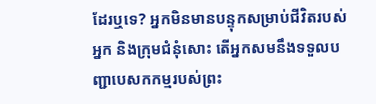ដែរឬទេ? អ្នកមិនមានបន្ទុកសម្រាប់ជីវិតរបស់អ្នក និងក្រុមជំនុំសោះ តើអ្នកសមនឹងទទួលបញ្ជាបេសកកម្មរបស់ព្រះ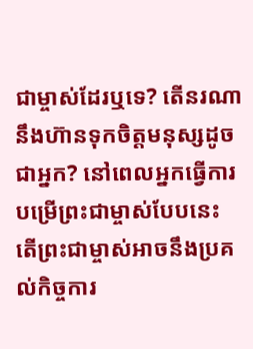ជាម្ចាស់ដែរឬទេ? តើនរណានឹងហ៊ានទុកចិត្តមនុស្សដូចជាអ្នក? នៅពេលអ្នកធ្វើការបម្រើព្រះជាម្ចាស់បែបនេះ តើព្រះជាម្ចាស់អាចនឹងប្រគល់កិច្ចការ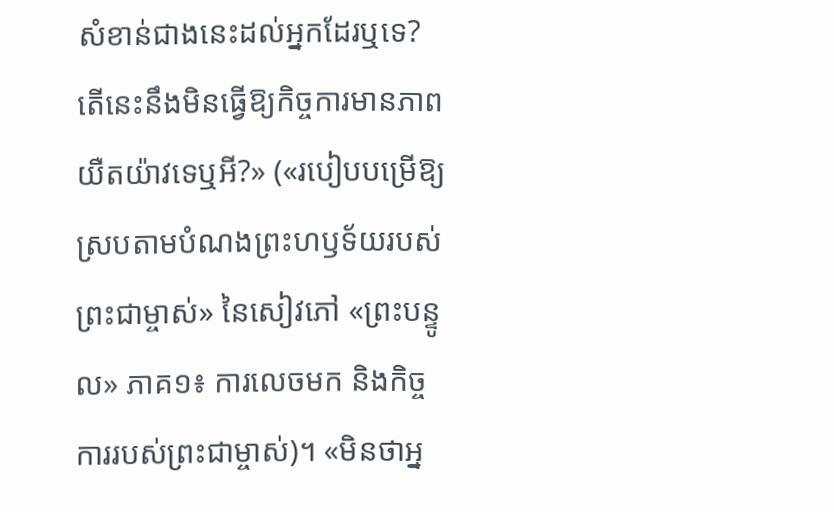សំខាន់ជាងនេះដល់អ្នកដែរឬទេ? តើនេះនឹងមិនធ្វើឱ្យកិច្ចការមានភាពយឺតយ៉ាវទេឬអី?» («របៀបបម្រើឱ្យស្របតាមបំណងព្រះហឫទ័យរបស់ព្រះជាម្ចាស់» នៃសៀវភៅ «ព្រះបន្ទូល» ភាគ១៖ ការលេចមក និងកិច្ចការរបស់ព្រះជាម្ចាស់)។ «មិនថាអ្ន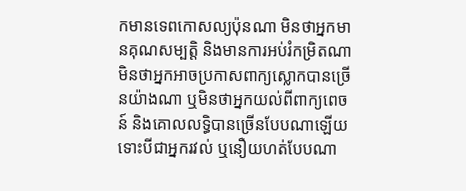កមានទេពកោសល្យប៉ុនណា មិនថាអ្នកមានគុណសម្បត្តិ និងមានការអប់រំកម្រិតណា មិនថាអ្នកអាចប្រកាសពាក្យស្លោកបានច្រើនយ៉ាងណា ឬមិនថាអ្នកយល់ពីពាក្យពេចន៍ និងគោលលទ្ធិបានច្រើនបែបណាឡើយ ទោះបីជាអ្នករវល់ ឬនឿយហត់បែបណា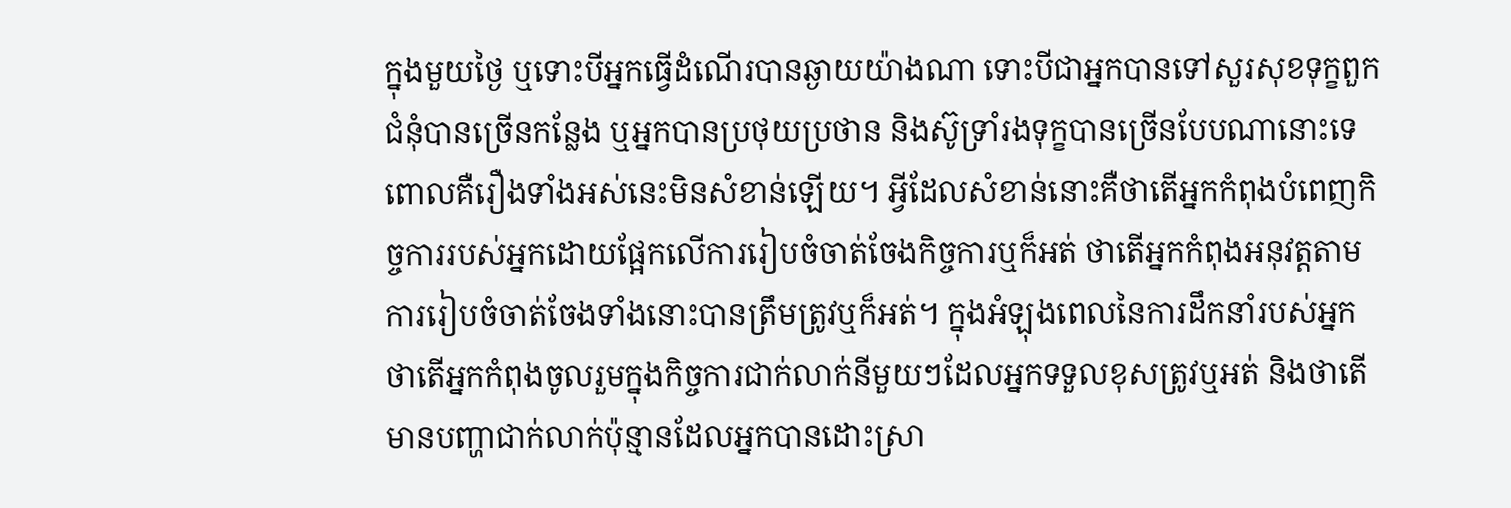ក្នុងមួយថ្ងៃ ឬទោះបីអ្នកធ្វើដំណើរបានឆ្ងាយយ៉ាងណា ទោះបីជាអ្នកបានទៅសួរសុខទុក្ខពួកជំនុំបានច្រើនកន្លែង ឬអ្នកបានប្រថុយប្រថាន និងស៊ូទ្រាំរងទុក្ខបានច្រើនបែបណានោះទេ ពោលគឺរឿងទាំងអស់នេះមិនសំខាន់ឡើយ។ អ្វីដែលសំខាន់នោះគឺថាតើអ្នកកំពុងបំពេញកិច្ចការរបស់អ្នកដោយផ្អែកលើការរៀបចំចាត់ចែងកិច្ចការឬក៏អត់ ថាតើអ្នកកំពុងអនុវត្តតាមការរៀបចំចាត់ចែងទាំងនោះបានត្រឹមត្រូវឬក៏អត់។ ក្នុងអំឡុងពេលនៃការដឹកនាំរបស់អ្នក ថាតើអ្នកកំពុងចូលរួមក្នុងកិច្ចការជាក់លាក់នីមួយៗដែលអ្នកទទួលខុសត្រូវឬអត់ និងថាតើមានបញ្ហាជាក់លាក់ប៉ុន្មានដែលអ្នកបានដោះស្រា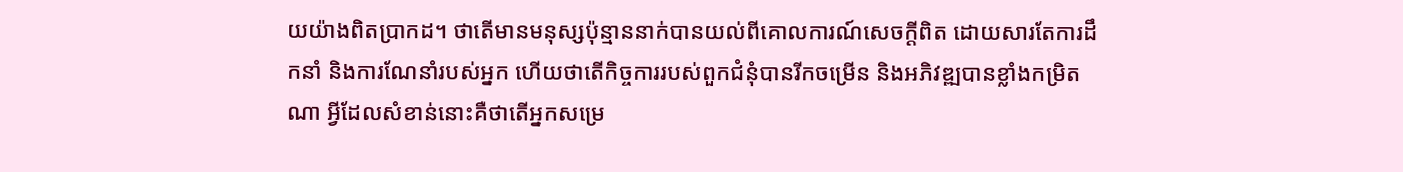យយ៉ាងពិតប្រាកដ។ ថាតើមានមនុស្សប៉ុន្មាននាក់បានយល់ពីគោលការណ៍សេចក្ដីពិត ដោយសារតែការដឹកនាំ និងការណែនាំរបស់អ្នក ហើយថាតើកិច្ចការរបស់ពួកជំនុំបានរីកចម្រើន និងអភិវឌ្ឍបានខ្លាំងកម្រិតណា អ្វីដែលសំខាន់នោះគឺថាតើអ្នកសម្រេ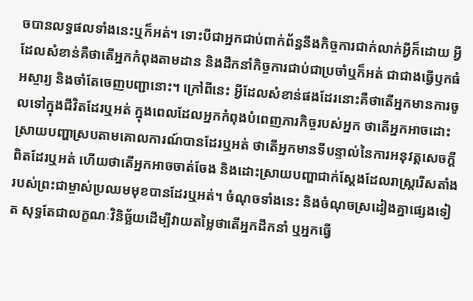ចបានលទ្ធផលទាំងនេះឬក៏អត់។ ទោះបីជាអ្នកជាប់ពាក់ព័ន្ធនឹងកិច្ចការជាក់លាក់អ្វីក៏ដោយ អ្វីដែលសំខាន់គឺថាតើអ្នកកំពុងតាមដាន និងដឹកនាំកិច្ចការជាប់ជាប្រចាំឬក៏អត់ ជាជាងធ្វើឫកធំ អស្ចារ្យ និងចាំតែចេញបញ្ជានោះ។ ក្រៅពីនេះ អ្វីដែលសំខាន់ផងដែរនោះគឺថាតើអ្នកមានការចូលទៅក្នុងជីវិតដែរឬអត់ ក្នុងពេលដែលអ្នកកំពុងបំពេញភារកិច្ចរបស់អ្នក ថាតើអ្នកអាចដោះស្រាយបញ្ហាស្របតាមគោលការណ៍បានដែរឬអត់ ថាតើអ្នកមានទីបន្ទាល់នៃការអនុវត្តសេចក្ដីពិតដែរឬអត់ ហើយថាតើអ្នកអាចចាត់ចែង និងដោះស្រាយបញ្ហាជាក់ស្ដែងដែលរាស្ដ្ររើសតាំងរបស់ព្រះជាម្ចាស់ប្រឈមមុខបានដែរឬអត់។ ចំណុចទាំងនេះ និងចំណុចស្រដៀងគ្នាផ្សេងទៀត សុទ្ធតែជាលក្ខណៈវិនិច្ឆ័យដើម្បីវាយតម្លៃថាតើអ្នកដឹកនាំ ឬអ្នកធ្វើ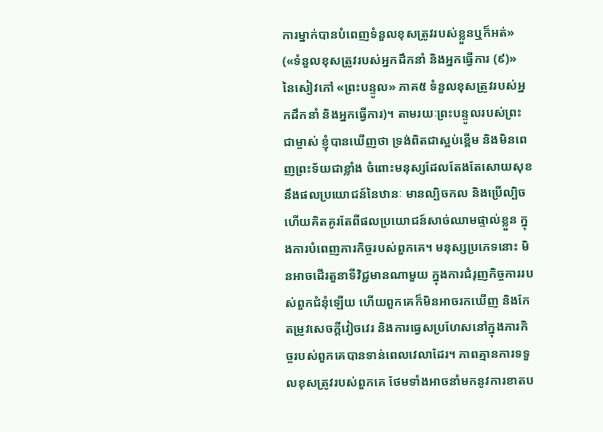ការម្នាក់បានបំពេញទំនួលខុសត្រូវរបស់ខ្លួនឬក៏អត់» («ទំនួលខុសត្រូវរបស់អ្នកដឹកនាំ និងអ្នកធ្វើការ (៩)» នៃសៀវភៅ «ព្រះបន្ទូល» ភាគ៥ ទំនួលខុសត្រូវរបស់អ្នកដឹកនាំ និងអ្នកធ្វើការ)។ តាមរយៈព្រះបន្ទូលរបស់ព្រះជាម្ចាស់ ខ្ញុំបានឃើញថា ទ្រង់ពិតជាស្អប់ខ្ពើម និងមិនពេញព្រះទ័យជាខ្លាំង ចំពោះមនុស្សដែលតែងតែសោយសុខនឹងផលប្រយោជន៍នៃឋានៈ មានល្បិចកល និងប្រើល្បិច ហើយគិតគូរតែពីផលប្រយោជន៍សាច់ឈាមផ្ទាល់ខ្លួន ក្នុងការបំពេញភារកិច្ចរបស់ពួកគេ។ មនុស្សប្រភេទនោះ មិនអាចដើរតួនាទីវិជ្ជមានណាមួយ ក្នុងការជំរុញកិច្ចការរបស់ពួកជំនុំឡើយ ហើយពួកគេក៏មិនអាចរកឃើញ និងកែតម្រូវសេចក្ដីវៀចវេរ និងការធ្វេសប្រហែសនៅក្នុងភារកិច្ចរបស់ពួកគេបានទាន់ពេលវេលាដែរ។ ភាពគ្មានការទទួលខុសត្រូវរបស់ពួកគេ ថែមទាំងអាចនាំមកនូវការខាតប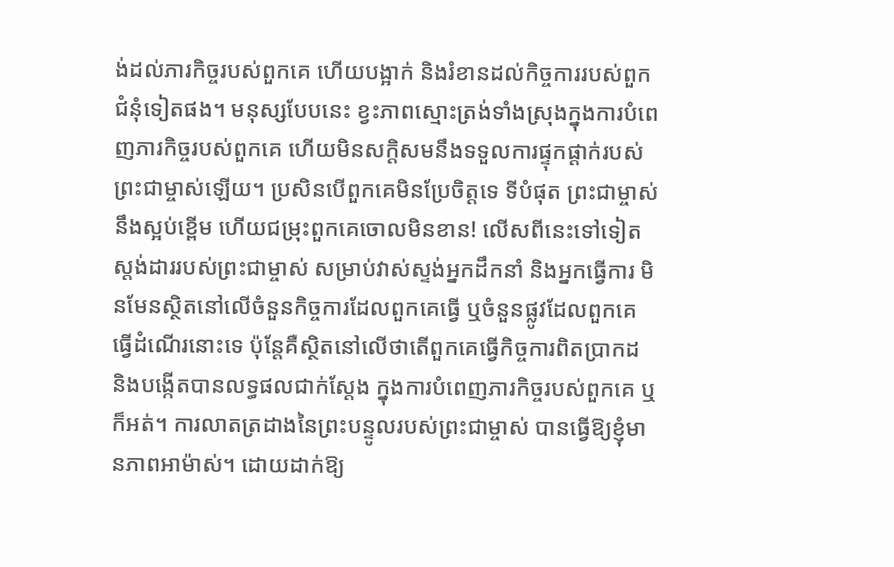ង់ដល់ភារកិច្ចរបស់ពួកគេ ហើយបង្អាក់ និងរំខានដល់កិច្ចការរបស់ពួកជំនុំទៀតផង។ មនុស្សបែបនេះ ខ្វះភាពស្មោះត្រង់ទាំងស្រុងក្នុងការបំពេញភារកិច្ចរបស់ពួកគេ ហើយមិនសក្តិសមនឹងទទួលការផ្ទុកផ្ដាក់របស់ព្រះជាម្ចាស់ឡើយ។ ប្រសិនបើពួកគេមិនប្រែចិត្តទេ ទីបំផុត ព្រះជាម្ចាស់នឹងស្អប់ខ្ពើម ហើយជម្រុះពួកគេចោលមិនខាន! លើសពីនេះទៅទៀត ស្ដង់ដាររបស់ព្រះជាម្ចាស់ សម្រាប់វាស់ស្ទង់អ្នកដឹកនាំ និងអ្នកធ្វើការ មិនមែនស្ថិតនៅលើចំនួនកិច្ចការដែលពួកគេធ្វើ ឬចំនួនផ្លូវដែលពួកគេធ្វើដំណើរនោះទេ ប៉ុន្តែគឺស្ថិតនៅលើថាតើពួកគេធ្វើកិច្ចការពិតប្រាកដ និងបង្កើតបានលទ្ធផលជាក់ស្ដែង ក្នុងការបំពេញភារកិច្ចរបស់ពួកគេ ឬក៏អត់។ ការលាតត្រដាងនៃព្រះបន្ទូលរបស់ព្រះជាម្ចាស់ បានធ្វើឱ្យខ្ញុំមានភាពអាម៉ាស់។ ដោយដាក់ឱ្យ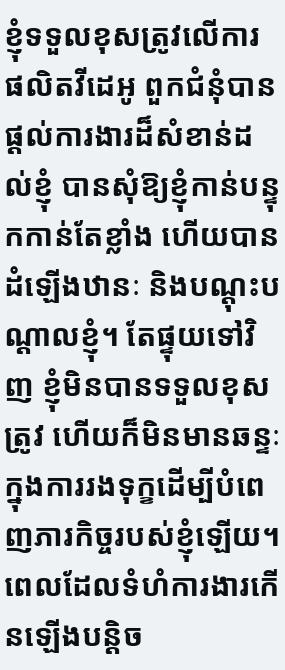ខ្ញុំទទួលខុសត្រូវលើការផលិតវីដេអូ ពួកជំនុំបានផ្ដល់ការងារដ៏សំខាន់ដល់ខ្ញុំ បានសុំឱ្យខ្ញុំកាន់បន្ទុកកាន់តែខ្លាំង ហើយបានដំឡើងឋានៈ និងបណ្ដុះបណ្ដាលខ្ញុំ។ តែផ្ទុយទៅវិញ ខ្ញុំមិនបានទទួលខុសត្រូវ ហើយក៏មិនមានឆន្ទៈក្នុងការរងទុក្ខដើម្បីបំពេញភារកិច្ចរបស់ខ្ញុំឡើយ។ ពេលដែលទំហំការងារកើនឡើងបន្តិច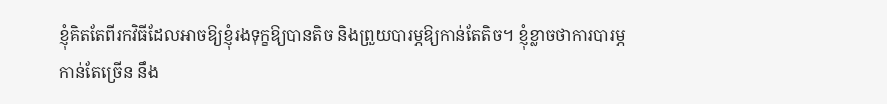ខ្ញុំគិតតែពីរកវិធីដែលអាចឱ្យខ្ញុំរងទុក្ខឱ្យបានតិច និងព្រួយបារម្ភឱ្យកាន់តែតិច។ ខ្ញុំខ្លាចថាការបារម្ភកាន់តែច្រើន នឹង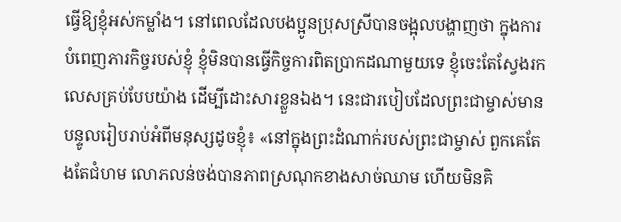ធ្វើឱ្យខ្ញុំអស់កម្លាំង។ នៅពេលដែលបងប្អូនប្រុសស្រីបានចង្អុលបង្ហាញថា ក្នុងការបំពេញភារកិច្ចរបស់ខ្ញុំ ខ្ញុំមិនបានធ្វើកិច្ចការពិតប្រាកដណាមួយទេ ខ្ញុំចេះតែស្វែងរកលេសគ្រប់បែបយ៉ាង ដើម្បីដោះសារខ្លួនឯង។ នេះជារបៀបដែលព្រះជាម្ចាស់មានបន្ទូលរៀបរាប់អំពីមនុស្សដូចខ្ញុំ៖ «នៅក្នុងព្រះដំណាក់របស់ព្រះជាម្ចាស់ ពួកគេតែងតែជំហម លោភលន់ចង់បានភាពស្រណុកខាងសាច់ឈាម ហើយមិនគិ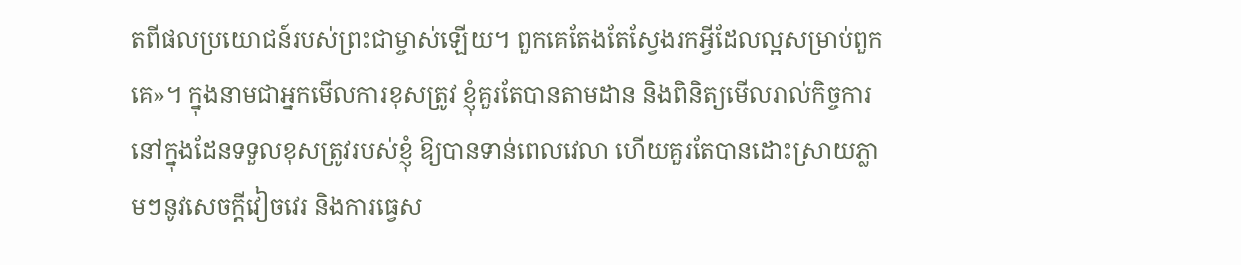តពីផលប្រយោជន៍របស់ព្រះជាម្ចាស់ឡើយ។ ពួកគេតែងតែស្វែងរកអ្វីដែលល្អសម្រាប់ពួកគេ»។ ក្នុងនាមជាអ្នកមើលការខុសត្រូវ ខ្ញុំគួរតែបានតាមដាន និងពិនិត្យមើលរាល់កិច្ចការនៅក្នុងដែនទទួលខុសត្រូវរបស់ខ្ញុំ ឱ្យបានទាន់ពេលវេលា ហើយគួរតែបានដោះស្រាយភ្លាមៗនូវសេចក្ដីវៀចវេរ និងការធ្វេស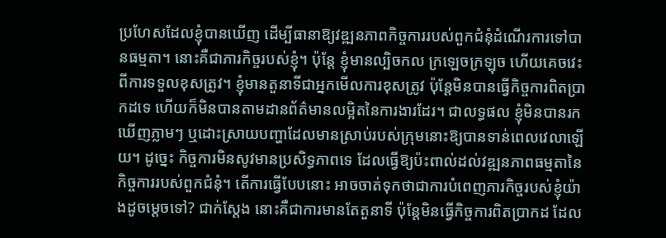ប្រហែសដែលខ្ញុំបានឃើញ ដើម្បីធានាឱ្យវឌ្ឍនភាពកិច្ចការរបស់ពួកជំនុំដំណើរការទៅបានធម្មតា។ នោះគឺជាភារកិច្ចរបស់ខ្ញុំ។ ប៉ុន្តែ ខ្ញុំមានល្បិចកល ក្រឡេចក្រឡុច ហើយគេចវេះពីការទទួលខុសត្រូវ។ ខ្ញុំមានតួនាទីជាអ្នកមើលការខុសត្រូវ ប៉ុន្តែមិនបានធ្វើកិច្ចការពិតប្រាកដទេ ហើយក៏មិនបានតាមដានព័ត៌មានលម្អិតនៃការងារដែរ។ ជាលទ្ធផល ខ្ញុំមិនបានរកឃើញភ្លាមៗ ឬដោះស្រាយបញ្ហាដែលមានស្រាប់របស់ក្រុមនោះឱ្យបានទាន់ពេលវេលាឡើយ។ ដូច្នេះ កិច្ចការមិនសូវមានប្រសិទ្ធភាពទេ ដែលធ្វើឱ្យប៉ះពាល់ដល់វឌ្ឍនភាពធម្មតានៃកិច្ចការរបស់ពួកជំនុំ។ តើការធ្វើបែបនោះ អាចចាត់ទុកថាជាការបំពេញភារកិច្ចរបស់ខ្ញុំយ៉ាងដូចម្ដេចទៅ? ជាក់ស្តែង នោះគឺជាការមានតែតួនាទី ប៉ុន្តែមិនធ្វើកិច្ចការពិតប្រាកដ ដែល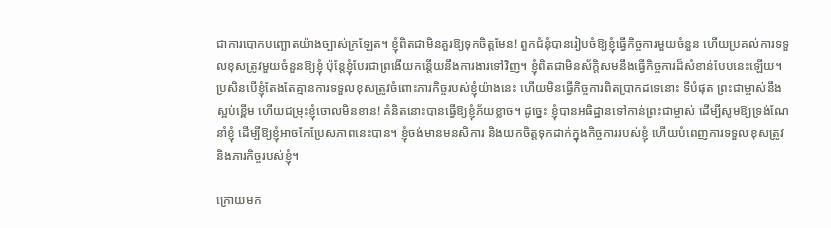ជាការបោកបញ្ឆោតយ៉ាងច្បាស់ក្រឡែត។ ខ្ញុំពិតជាមិនគួរឱ្យទុកចិត្តមែន! ពួកជំនុំបានរៀបចំឱ្យខ្ញុំធ្វើកិច្ចការមួយចំនួន ហើយប្រគល់ការទទួលខុសត្រូវមួយចំនួនឱ្យខ្ញុំ ប៉ុន្តែខ្ញុំបែរជាព្រងើយកន្តើយនឹងការងារទៅវិញ។ ខ្ញុំពិតជាមិនស័ក្តិសមនឹងធ្វើកិច្ចការដ៏សំខាន់បែបនេះឡើយ។ ប្រសិនបើខ្ញុំតែងតែគ្មានការទទួលខុសត្រូវចំពោះភារកិច្ចរបស់ខ្ញុំយ៉ាងនេះ ហើយមិនធ្វើកិច្ចការពិតប្រាកដទេនោះ ទីបំផុត ព្រះជាម្ចាស់នឹងស្អប់ខ្ពើម ហើយជម្រុះខ្ញុំចោលមិនខាន! គំនិតនោះបានធ្វើឱ្យខ្ញុំភ័យខ្លាច។ ដូច្នេះ ខ្ញុំបានអធិដ្ឋានទៅកាន់ព្រះជាម្ចាស់ ដើម្បីសូមឱ្យទ្រង់ណែនាំខ្ញុំ ដើម្បីឱ្យខ្ញុំអាចកែប្រែសភាពនេះបាន។ ខ្ញុំចង់មានមនសិការ និងយកចិត្តទុកដាក់ក្នុងកិច្ចការរបស់ខ្ញុំ ហើយបំពេញការទទួលខុសត្រូវ និងភារកិច្ចរបស់ខ្ញុំ។

ក្រោយមក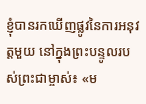ខ្ញុំបានរកឃើញផ្លូវនៃការអនុវត្តមួយ នៅក្នុងព្រះបន្ទូលរបស់ព្រះជាម្ចាស់៖ «ម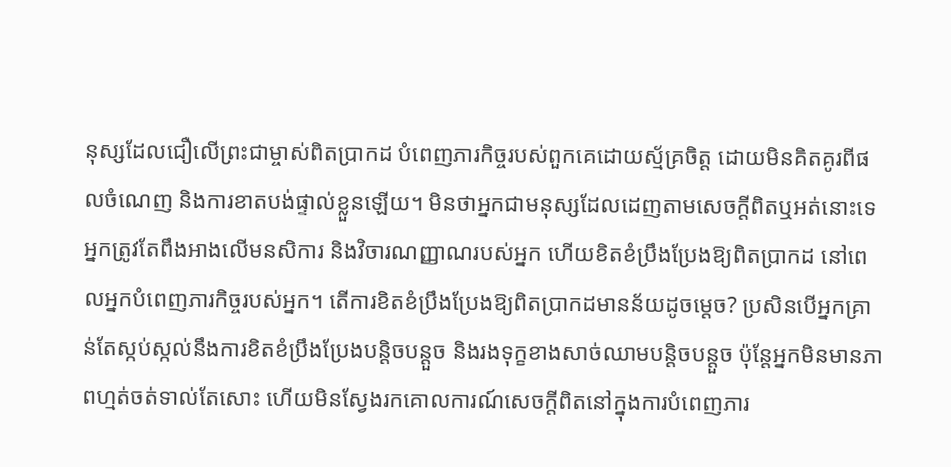នុស្សដែលជឿលើព្រះជាម្ចាស់ពិតប្រាកដ បំពេញភារកិច្ចរបស់ពួកគេដោយស្ម័គ្រចិត្ត ដោយមិនគិតគូរពីផលចំណេញ និងការខាតបង់ផ្ទាល់ខ្លួនឡើយ។ មិនថាអ្នកជាមនុស្សដែលដេញតាមសេចក្ដីពិតឬអត់នោះទេ អ្នកត្រូវតែពឹងអាងលើមនសិការ និងវិចារណញ្ញាណរបស់អ្នក ហើយខិតខំប្រឹងប្រែងឱ្យពិតប្រាកដ នៅពេលអ្នកបំពេញភារកិច្ចរបស់អ្នក។ តើការខិតខំប្រឹងប្រែងឱ្យពិតប្រាកដមានន័យដូចម្ដេច? ប្រសិនបើអ្នកគ្រាន់តែស្កប់ស្កល់នឹងការខិតខំប្រឹងប្រែងបន្តិចបន្តួច និងរងទុក្ខខាងសាច់ឈាមបន្តិចបន្តួច ប៉ុន្តែអ្នកមិនមានភាពហ្មត់ចត់ទាល់តែសោះ ហើយមិនស្វែងរកគោលការណ៍សេចក្ដីពិតនៅក្នុងការបំពេញភារ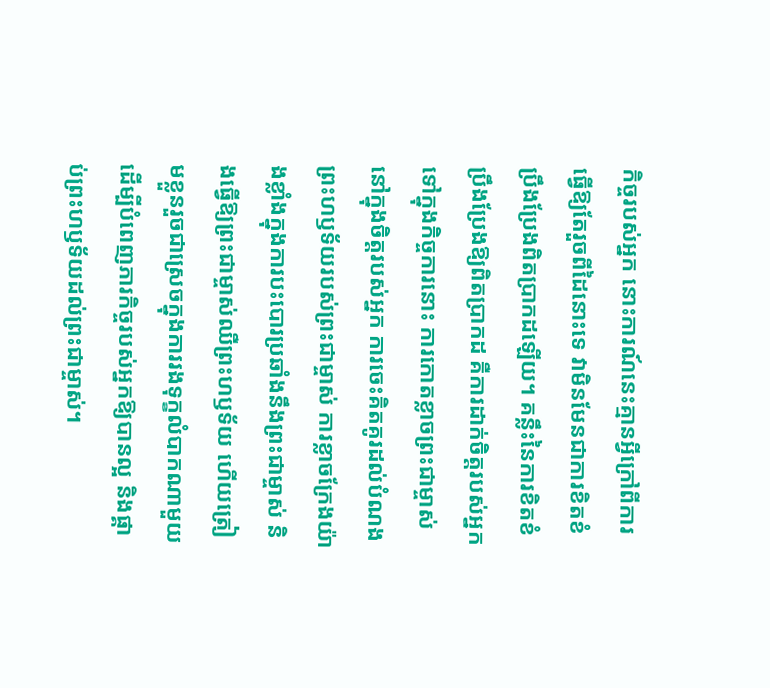កិច្ចរបស់អ្នក នោះការណ៍នេះគ្មានអ្វីក្រៅពីការធ្វើឱ្យតែរួចពីដៃនោះទេ វាមិនមែនជាការខិតខំប្រឹងប្រែងពិតប្រាកដឡើយ។ គន្លឹះនៃការខិតខំប្រឹងប្រែងឱ្យពិតប្រាកដ គឺការដាក់ចិត្តរបស់អ្នកទៅក្នុងកិច្ចការនោះ ការកោតខ្លាចព្រះជាម្ចាស់នៅក្នុងចិត្តរបស់អ្នក ការចេះគិតគូរដល់បំណងព្រះហឫទ័យរបស់ព្រះជាម្ចាស់ ការខ្លាចក្រែងយ៉ាងខ្លាំងក្នុងការបះបោរប្រឆាំងនឹងព្រះជាម្ចាស់ និងធ្វើឱ្យព្រះជាម្ចាស់ឈឺព្រះហឫទ័យ ហើយត្រៀមខ្លួនរួចជាស្រេចក្នុងការរងទុក្ខលំបាកណាមួយ ដើម្បីបំពេញភារកិច្ចរបស់អ្នកឱ្យបានល្អ និងផ្គាប់ព្រះហឫទ័យដល់ព្រះជាម្ចាស់។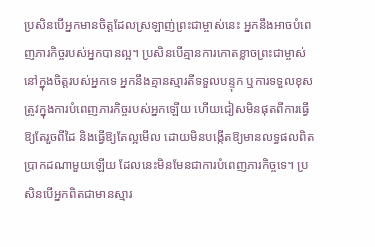ប្រសិនបើអ្នកមានចិត្តដែលស្រឡាញ់ព្រះជាម្ចាស់នេះ អ្នកនឹងអាចបំពេញភារកិច្ចរបស់អ្នកបានល្អ។ ប្រសិនបើគ្មានការកោតខ្លាចព្រះជាម្ចាស់នៅក្នុងចិត្តរបស់អ្នកទេ អ្នកនឹងគ្មានស្មារតីទទួលបន្ទុក ឬការទទួលខុសត្រូវក្នុងការបំពេញភារកិច្ចរបស់អ្នកឡើយ ហើយជៀសមិនផុតពីការធ្វើឱ្យតែរួចពីដៃ និងធ្វើឱ្យតែល្អមើល ដោយមិនបង្កើតឱ្យមានលទ្ធផលពិតប្រាកដណាមួយឡើយ ដែលនេះមិនមែនជាការបំពេញភារកិច្ចទេ។ ប្រសិនបើអ្នកពិតជាមានស្មារ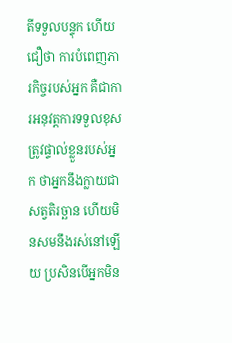តីទទួលបន្ទុក ហើយជឿថា ការបំពេញភារកិច្ចរបស់អ្នក គឺជាការអនុវត្តការទទួលខុសត្រូវផ្ទាល់ខ្លួនរបស់អ្នក ថាអ្នកនឹងក្លាយជាសត្វតិរច្ឆាន ហើយមិនសមនឹងរស់នៅឡើយ ប្រសិនបើអ្នកមិន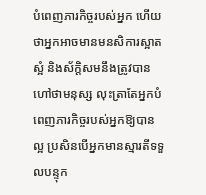បំពេញភារកិច្ចរបស់អ្នក ហើយថាអ្នកអាចមានមនសិការស្អាតស្អំ និងស័ក្តិសមនឹងត្រូវបានហៅថាមនុស្ស លុះត្រាតែអ្នកបំពេញភារកិច្ចរបស់អ្នកឱ្យបានល្អ ប្រសិនបើអ្នកមានស្មារតីទទួលបន្ទុក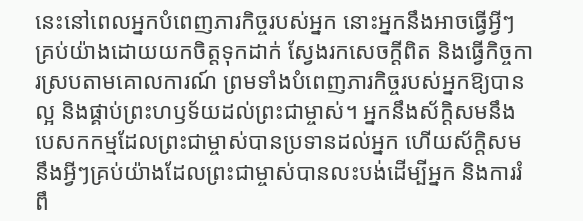នេះនៅពេលអ្នកបំពេញភារកិច្ចរបស់អ្នក នោះអ្នកនឹងអាចធ្វើអ្វីៗគ្រប់យ៉ាងដោយយកចិត្តទុកដាក់ ស្វែងរកសេចក្ដីពិត និងធ្វើកិច្ចការស្របតាមគោលការណ៍ ព្រមទាំងបំពេញភារកិច្ចរបស់អ្នកឱ្យបានល្អ និងផ្គាប់ព្រះហឫទ័យដល់ព្រះជាម្ចាស់។ អ្នកនឹងស័ក្តិសមនឹងបេសកកម្មដែលព្រះជាម្ចាស់បានប្រទានដល់អ្នក ហើយស័ក្តិសមនឹងអ្វីៗគ្រប់យ៉ាងដែលព្រះជាម្ចាស់បានលះបង់ដើម្បីអ្នក និងការរំពឹ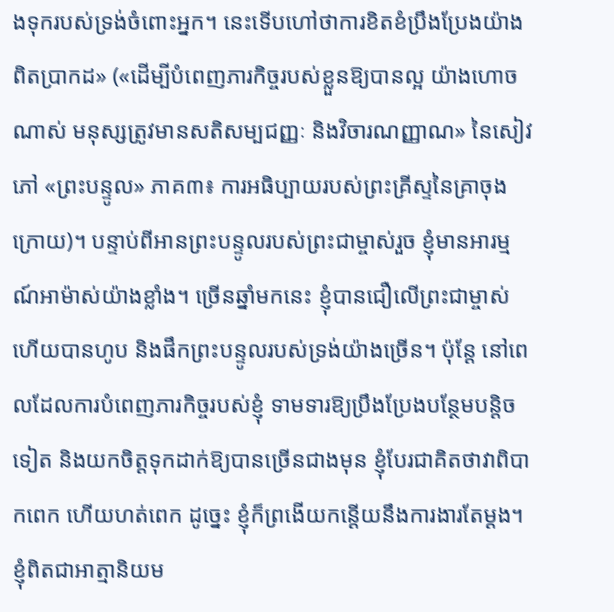ងទុករបស់ទ្រង់ចំពោះអ្នក។ នេះទើបហៅថាការខិតខំប្រឹងប្រែងយ៉ាងពិតប្រាកដ» («ដើម្បីបំពេញភារកិច្ចរបស់ខ្លួនឱ្យបានល្អ យ៉ាងហោចណាស់ មនុស្សត្រូវមានសតិសម្បជញ្ញៈ និងវិចារណញ្ញាណ» នៃសៀវភៅ «ព្រះបន្ទូល» ភាគ៣៖ ការអធិប្បាយរបស់ព្រះគ្រីស្ទនៃគ្រាចុងក្រោយ)។ បន្ទាប់ពីអានព្រះបន្ទូលរបស់ព្រះជាម្ចាស់រួច ខ្ញុំមានអារម្មណ៍អាម៉ាស់យ៉ាងខ្លាំង។ ច្រើនឆ្នាំមកនេះ ខ្ញុំបានជឿលើព្រះជាម្ចាស់ ហើយបានហូប និងផឹកព្រះបន្ទូលរបស់ទ្រង់យ៉ាងច្រើន។ ប៉ុន្តែ នៅពេលដែលការបំពេញភារកិច្ចរបស់ខ្ញុំ ទាមទារឱ្យប្រឹងប្រែងបន្ថែមបន្តិចទៀត និងយកចិត្តទុកដាក់ឱ្យបានច្រើនជាងមុន ខ្ញុំបែរជាគិតថាវាពិបាកពេក ហើយហត់ពេក ដូច្នេះ ខ្ញុំក៏ព្រងើយកន្តើយនឹងការងារតែម្ដង។ ខ្ញុំពិតជាអាត្មានិយម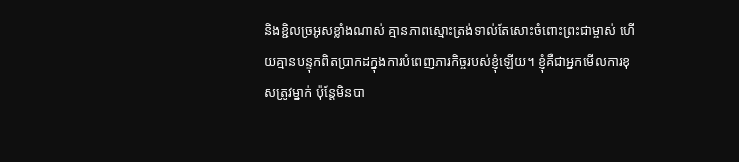និងខ្ជិលច្រអូសខ្លាំងណាស់ គ្មានភាពស្មោះត្រង់ទាល់តែសោះចំពោះព្រះជាម្ចាស់ ហើយគ្មានបន្ទុកពិតប្រាកដក្នុងការបំពេញភារកិច្ចរបស់ខ្ញុំឡើយ។ ខ្ញុំគឺជាអ្នកមើលការខុសត្រូវម្នាក់ ប៉ុន្តែមិនបា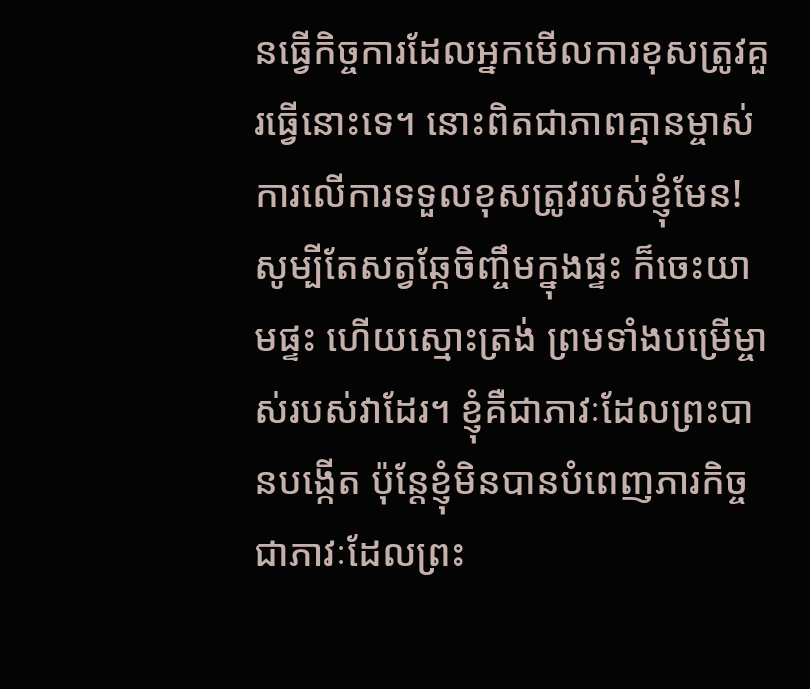នធ្វើកិច្ចការដែលអ្នកមើលការខុសត្រូវគួរធ្វើនោះទេ។ នោះពិតជាភាពគ្មានម្ចាស់ការលើការទទួលខុសត្រូវរបស់ខ្ញុំមែន! សូម្បីតែសត្វឆ្កែចិញ្ចឹមក្នុងផ្ទះ ក៏ចេះយាមផ្ទះ ហើយស្មោះត្រង់ ព្រមទាំងបម្រើម្ចាស់របស់វាដែរ។ ខ្ញុំគឺជាភាវៈដែលព្រះបានបង្កើត ប៉ុន្តែខ្ញុំមិនបានបំពេញភារកិច្ចជាភាវៈដែលព្រះ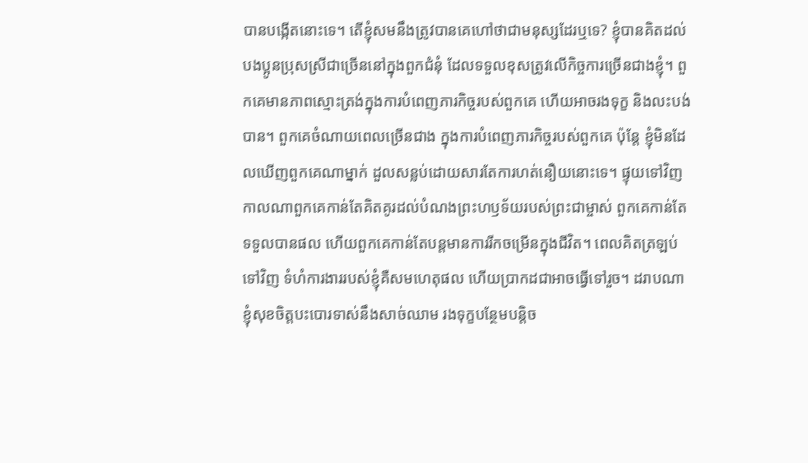បានបង្កើតនោះទេ។ តើខ្ញុំសមនឹងត្រូវបានគេហៅថាជាមនុស្សដែរឬទេ? ខ្ញុំបានគិតដល់បងប្អូនប្រុសស្រីជាច្រើននៅក្នុងពួកជំនុំ ដែលទទួលខុសត្រូវលើកិច្ចការច្រើនជាងខ្ញុំ។ ពួកគេមានភាពស្មោះត្រង់ក្នុងការបំពេញភារកិច្ចរបស់ពួកគេ ហើយអាចរងទុក្ខ និងលះបង់បាន។ ពួកគេចំណាយពេលច្រើនជាង ក្នុងការបំពេញភារកិច្ចរបស់ពួកគេ ប៉ុន្តែ ខ្ញុំមិនដែលឃើញពួកគេណាម្នាក់ ដួលសន្លប់ដោយសារតែការហត់នឿយនោះទេ។ ផ្ទុយទៅវិញ កាលណាពួកគេកាន់តែគិតគូរដល់បំណងព្រះហឫទ័យរបស់ព្រះជាម្ចាស់ ពួកគេកាន់តែទទួលបានផល ហើយពួកគេកាន់តែបន្តមានការរីកចម្រើនក្នុងជីវិត។ ពេលគិតត្រឡប់ទៅវិញ ទំហំការងាររបស់ខ្ញុំគឺសមហេតុផល ហើយប្រាកដជាអាចធ្វើទៅរួច។ ដរាបណាខ្ញុំសុខចិត្តបះបោរទាស់នឹងសាច់ឈាម រងទុក្ខបន្ថែមបន្តិច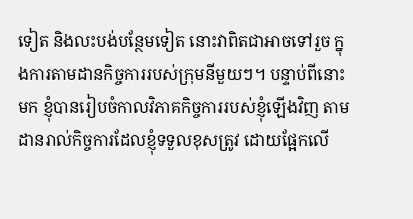ទៀត និងលះបង់បន្ថែមទៀត នោះវាពិតជាអាចទៅរួច ក្នុងការតាមដានកិច្ចការរបស់ក្រុមនីមួយៗ។ បន្ទាប់ពីនោះមក ខ្ញុំបានរៀបចំកាលវិភាគកិច្ចការរបស់ខ្ញុំឡើងវិញ តាមដានរាល់កិច្ចការដែលខ្ញុំទទួលខុសត្រូវ ដោយផ្អែកលើ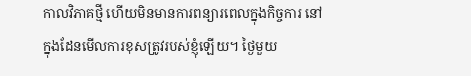កាលវិភាគថ្មី ហើយមិនមានការពន្យារពេលក្នុងកិច្ចការ នៅក្នុងដែនមើលការខុសត្រូវរបស់ខ្ញុំឡើយ។ ថ្ងៃមួយ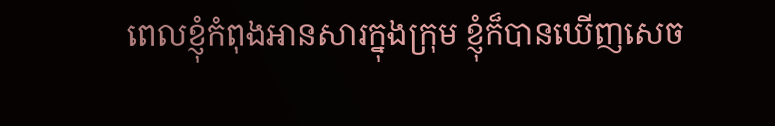ពេលខ្ញុំកំពុងអានសារក្នុងក្រុម ខ្ញុំក៏បានឃើញសេច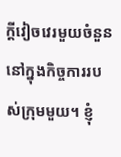ក្ដីវៀចវេរមួយចំនួន នៅក្នុងកិច្ចការរបស់ក្រុមមួយ។ ខ្ញុំ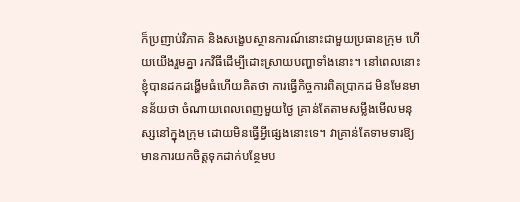ក៏ប្រញាប់វិភាគ និងសង្ខេបស្ថានការណ៍នោះជាមួយប្រធានក្រុម ហើយយើងរួមគ្នា រកវិធីដើម្បីដោះស្រាយបញ្ហាទាំងនោះ។ នៅពេលនោះ ខ្ញុំបានដកដង្ហើមធំហើយគិតថា ការធ្វើកិច្ចការពិតប្រាកដ មិនមែនមានន័យថា ចំណាយពេលពេញមួយថ្ងៃ គ្រាន់តែតាមសម្លឹងមើលមនុស្សនៅក្នុងក្រុម ដោយមិនធ្វើអ្វីផ្សេងនោះទេ។ វាគ្រាន់តែទាមទារឱ្យមានការយកចិត្តទុកដាក់បន្ថែមប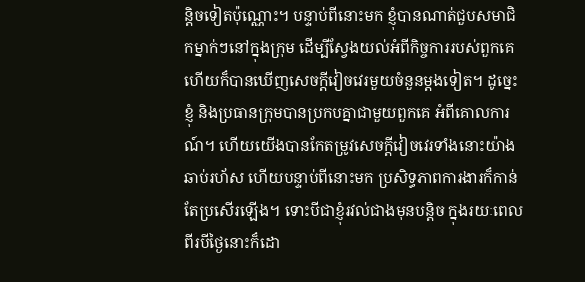ន្តិចទៀតប៉ុណ្ណោះ។ បន្ទាប់ពីនោះមក ខ្ញុំបានណាត់ជួបសមាជិកម្នាក់ៗនៅក្នុងក្រុម ដើម្បីស្វែងយល់អំពីកិច្ចការរបស់ពួកគេ ហើយក៏បានឃើញសេចក្ដីវៀចវេរមួយចំនួនម្ដងទៀត។ ដូច្នេះ ខ្ញុំ និងប្រធានក្រុមបានប្រកបគ្នាជាមួយពួកគេ អំពីគោលការណ៍។ ហើយយើងបានកែតម្រូវសេចក្ដីវៀចវេរទាំងនោះយ៉ាងឆាប់រហ័ស ហើយបន្ទាប់ពីនោះមក ប្រសិទ្ធភាពការងារក៏កាន់តែប្រសើរឡើង។ ទោះបីជាខ្ញុំរវល់ជាងមុនបន្តិច ក្នុងរយៈពេលពីរបីថ្ងៃនោះក៏ដោ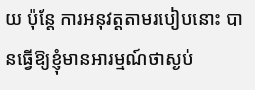យ ប៉ុន្តែ ការអនុវត្តតាមរបៀបនោះ បានធ្វើឱ្យខ្ញុំមានអារម្មណ៍ថាស្ងប់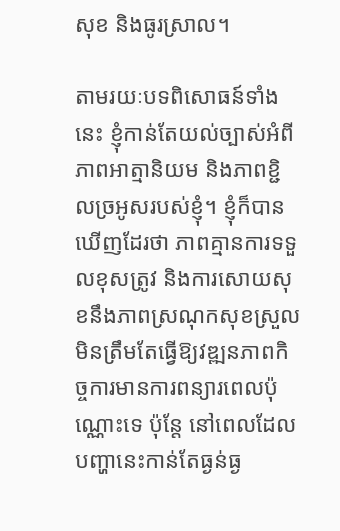សុខ និងធូរស្រាល។

តាមរយៈបទពិសោធន៍ទាំងនេះ ខ្ញុំកាន់តែយល់ច្បាស់អំពីភាពអាត្មានិយម និងភាពខ្ជិលច្រអូសរបស់ខ្ញុំ។ ខ្ញុំក៏បានឃើញដែរថា ភាពគ្មានការទទួលខុសត្រូវ និងការសោយសុខនឹងភាពស្រណុកសុខស្រួល មិនត្រឹមតែធ្វើឱ្យវឌ្ឍនភាពកិច្ចការមានការពន្យារពេលប៉ុណ្ណោះទេ ប៉ុន្តែ នៅពេលដែលបញ្ហានេះកាន់តែធ្ងន់ធ្ង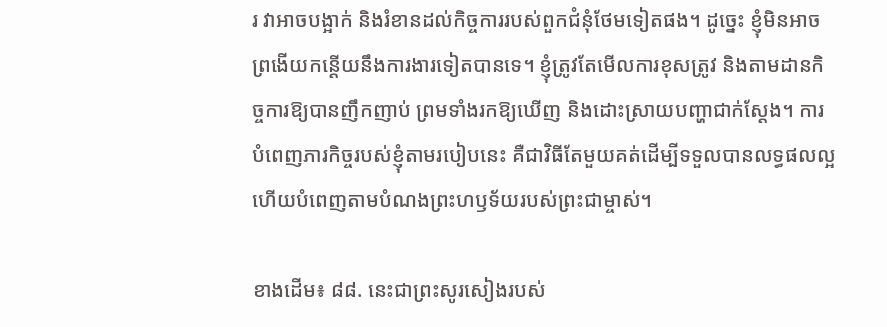រ វាអាចបង្អាក់ និងរំខានដល់កិច្ចការរបស់ពួកជំនុំថែមទៀតផង។ ដូច្នេះ ខ្ញុំមិនអាចព្រងើយកន្តើយនឹងការងារទៀតបានទេ។ ខ្ញុំត្រូវតែមើលការខុសត្រូវ និងតាមដានកិច្ចការឱ្យបានញឹកញាប់ ព្រមទាំងរកឱ្យឃើញ និងដោះស្រាយបញ្ហាជាក់ស្ដែង។ ការបំពេញភារកិច្ចរបស់ខ្ញុំតាមរបៀបនេះ គឺជាវិធីតែមួយគត់ដើម្បីទទួលបានលទ្ធផលល្អ ហើយបំពេញតាមបំណងព្រះហឫទ័យរបស់ព្រះជាម្ចាស់។

ខាងដើម៖ ៨៨. នេះជាព្រះសូរសៀងរបស់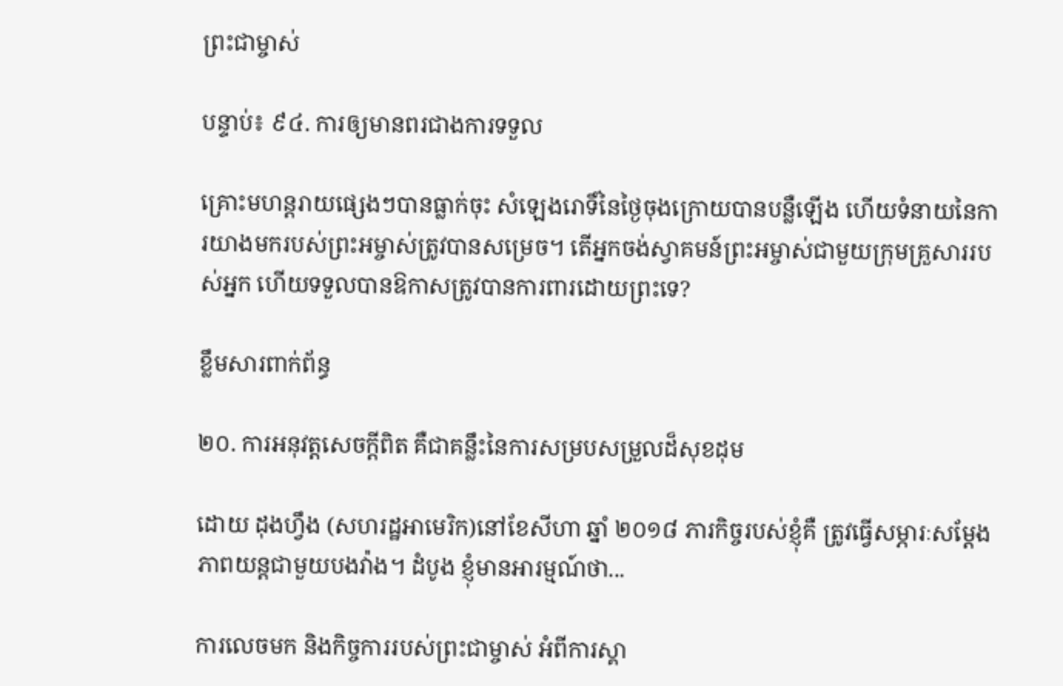ព្រះជាម្ចាស់

បន្ទាប់៖ ៩៤. ការឲ្យមានពរជាងការទទួល

គ្រោះមហន្តរាយផ្សេងៗបានធ្លាក់ចុះ សំឡេងរោទិ៍នៃថ្ងៃចុងក្រោយបានបន្លឺឡើង ហើយទំនាយនៃការយាងមករបស់ព្រះអម្ចាស់ត្រូវបានសម្រេច។ តើអ្នកចង់ស្វាគមន៍ព្រះអម្ចាស់ជាមួយក្រុមគ្រួសាររបស់អ្នក ហើយទទួលបានឱកាសត្រូវបានការពារដោយព្រះទេ?

ខ្លឹមសារពាក់ព័ន្ធ

២០. ការអនុវត្តសេចក្ដីពិត គឺជាគន្លឹះនៃការសម្របសម្រួលដ៏សុខដុម

ដោយ ដុងហ្វឹង (សហរដ្ឋអាមេរិក)នៅខែសីហា ឆ្នាំ ២០១៨ ភារកិច្ចរបស់ខ្ញុំគឺ ត្រូវធ្វើសម្ភារៈសម្ដែងភាពយន្តជាមួយបងវ៉ាង។ ដំបូង ខ្ញុំមានអារម្មណ៍ថា...

ការលេចមក និងកិច្ចការរបស់ព្រះជាម្ចាស់ អំពីការស្គា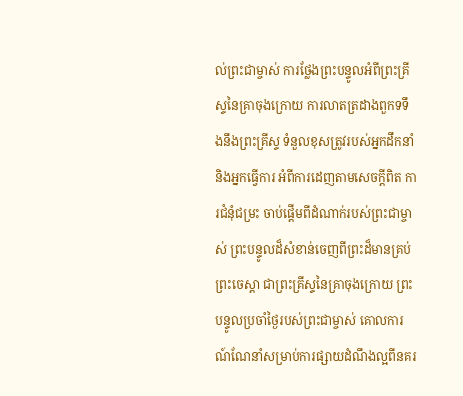ល់ព្រះជាម្ចាស់ ការថ្លែងព្រះបន្ទូលអំពីព្រះគ្រីស្ទនៃគ្រាចុងក្រោយ ការលាតត្រដាងពួកទទឹងនឹងព្រះគ្រីស្ទ ទំនួលខុសត្រូវរបស់អ្នកដឹកនាំ និងអ្នកធ្វើការ អំពីការដេញតាមសេចក្តីពិត ការជំនុំជម្រះ ចាប់ផ្ដើមពីដំណាក់របស់ព្រះជាម្ចាស់ ព្រះបន្ទូលដ៏សំខាន់ចេញពីព្រះដ៏មានគ្រប់ព្រះចេស្ដា ជាព្រះគ្រីស្ទនៃគ្រាចុងក្រោយ ព្រះបន្ទូលប្រចាំថ្ងៃរបស់ព្រះជាម្ចាស់ គោលការណ៍ណែនាំសម្រាប់ការផ្សាយដំណឹងល្អពីនគរ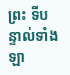ព្រះ ទីបន្ទាល់ទាំងឡា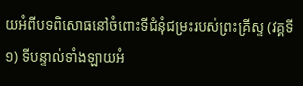យអំពីបទពិសោធនៅចំពោះទីជំនុំជម្រះរបស់ព្រះគ្រីស្ទ (វគ្គទី១) ទីបន្ទាល់ទាំងឡាយអំ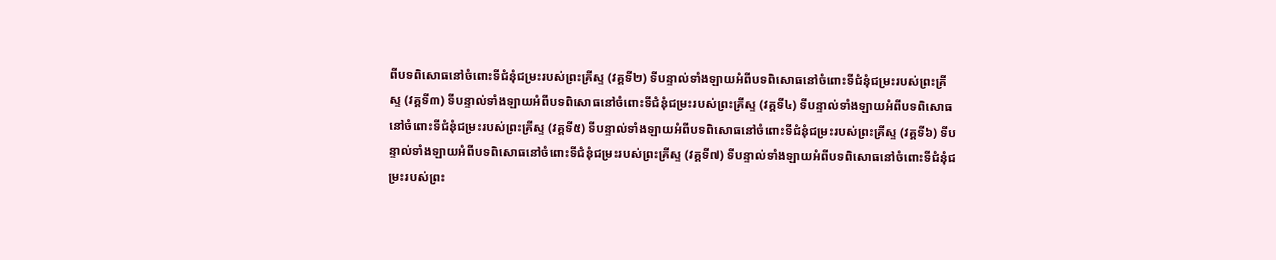ពីបទពិសោធនៅចំពោះទីជំនុំជម្រះរបស់ព្រះគ្រីស្ទ (វគ្គទី២) ទីបន្ទាល់ទាំងឡាយអំពីបទពិសោធនៅចំពោះទីជំនុំជម្រះរបស់ព្រះគ្រីស្ទ (វគ្គទី៣) ទីបន្ទាល់ទាំងឡាយអំពីបទពិសោធនៅចំពោះទីជំនុំជម្រះរបស់ព្រះគ្រីស្ទ (វគ្គទី៤) ទីបន្ទាល់ទាំងឡាយអំពីបទពិសោធនៅចំពោះទីជំនុំជម្រះរបស់ព្រះគ្រីស្ទ (វគ្គទី៥) ទីបន្ទាល់ទាំងឡាយអំពីបទពិសោធនៅចំពោះទីជំនុំជម្រះរបស់ព្រះគ្រីស្ទ (វគ្គទី៦) ទីបន្ទាល់ទាំងឡាយអំពីបទពិសោធនៅចំពោះទីជំនុំជម្រះរបស់ព្រះគ្រីស្ទ (វគ្គទី៧) ទីបន្ទាល់ទាំងឡាយអំពីបទពិសោធនៅចំពោះទីជំនុំជម្រះរបស់ព្រះ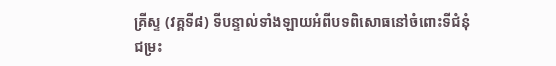គ្រីស្ទ (វគ្គទី៨) ទីបន្ទាល់ទាំងឡាយអំពីបទពិសោធនៅចំពោះទីជំនុំជម្រះ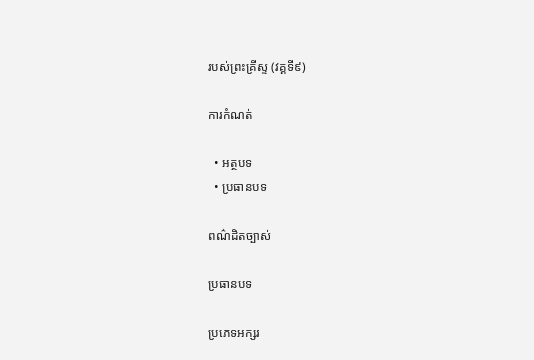របស់ព្រះគ្រីស្ទ (វគ្គទី៩)

ការកំណត់

  • អត្ថបទ
  • ប្រធានបទ

ពណ៌ដិតច្បាស់

ប្រធានបទ

ប្រភេទអក្សរ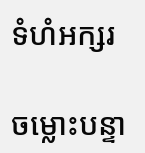ទំហំអក្សរ

ចម្លោះបន្ទា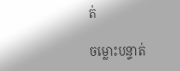ត់

ចម្លោះបន្ទាត់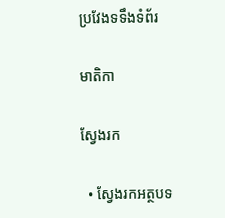ប្រវែងទទឹងទំព័រ

មាតិកា

ស្វែងរក

  • ស្វែងរកអត្ថបទ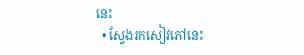នេះ
  • ស្វែងរកសៀវភៅនេះ